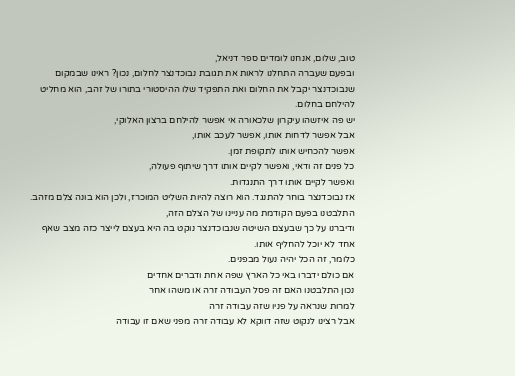טוב, שלום, אנחנו לומדים ספר דניאל,
ובפעם שעברה התחלנו לראות את תגובת נבוכדנצר לחלום, נכון? ראינו שבמקום שנבוכדנצר יקבל את החלום ואת התפקיד שלו ההיסטורי בתורו של זהב, הוא מחליט להילחם בחלום.
יש פה איזשהו עיקרון שלכאורה אי אפשר להילחם ברצון האלוקי,
אבל אפשר לדחות אותו, אפשר לעכב אותו,
אפשר להכחיש אותו לתקופת זמן.
כל פנים זה ודאי, ואפשר לקיים אותו דרך שיתוף פעולה,
ואפשר לקיים אותו דרך התנגדות.
אז נבוכדנצר בוחר להתנגד. הוא רוצה להיות השליט המוכרז, ולכן הוא בונה צלם מזהב. התלבטנו בפעם הקודמת מה עניינו של הצלם הזה,
ודיברנו על כך שבעצם השיטה שנבוכדנצר נוקט בה היא בעצם לייצר כזה מצב שאף אחד לא יוכל להחליף אותו.
כלומר, זה הכל יהיה נעול מבפנים.
אם כולם ידברו באי כל הארץ שפה אחת ודברים אחדים
נכון התלבטנו האם זה פסל העבודה זרה או משהו אחר
למרות שנראה על פניו שזה עבודה זרה
אבל רצינו לנקוט שזה דווקא לא עבודה זרה מפני שאם זו עבודה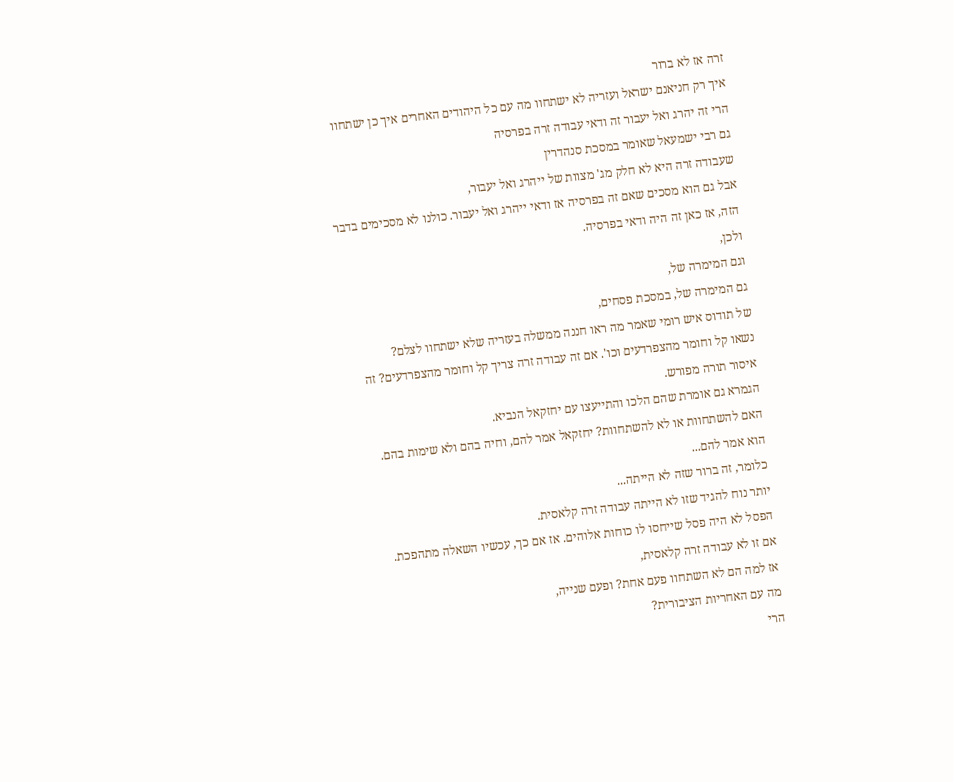זרה אז לא ברור
איך רק חניאנם ישראל ועזריה לא ישתחוו מה עם כל היהודים האחרים איך כן ישתחוו
הרי זה יהרג ואל יעבור זה ודאי עבודה זרה בפרסיה
גם רבי ישמעאל שאומר במסכת סנהדרין
שעבודה זרה היא לא חלק מג' מצוות של ייהרג ואל יעבור,
אבל גם הוא מסכים שאם זה בפרסיה אז ודאי ייהרג ואל יעבור. כולנו לא מסכימים בדבר הזה, אז כאן זה היה ודאי בפרסיה.
ולכן,
וגם המימרה של,
גם המימרה של, במסכת פסחים,
של תודוס איש רומי שאמר מה ראו חננה ממשלה בעזריה שלא ישתחוו לצלם?
נשאו קל וחומר מהצפרדעים וכו'. אם זה עבודה זרה צריך קל וחומר מהצפרדעים? זה איסור תורה מפורש.
הגמרא גם אומרת שהם הלכו והתייעצו עם יחזקאל הנביא.
האם להשתחוות או לא להשתחוות? יחזקאל אמר להם, וחיה בהם ולא שימות בהם.
הוא אמר להם...
כלומר, זה ברור שזה לא הייתה...
יותר נוח להגיד שזו לא הייתה עבודה זרה קלאסית.
הפסל לא היה פסל שייחסו לו כוחות אלוהים. אז אם כך, עכשיו השאלה מתהפכת.
אם זו לא עבודה זרה קלאסית,
אז למה הם לא השתחוו פעם אחת? ופעם שנייה,
מה עם האחריות הציבורית?
הרי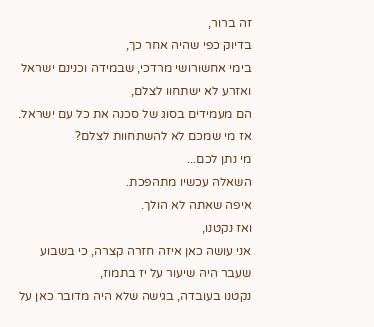זה ברור,
בדיוק כפי שהיה אחר כך,
בימי אחשורושי מרדכי, שבמידה וכנינם ישראל ואזרע לא ישתחוו לצלם,
הם מעמידים בסוג של סכנה את כל עם ישראל. אז מי שמכם לא להשתחוות לצלם?
מי נתן לכם...
השאלה עכשיו מתהפכת.
איפה שאתה לא הולך.
ואז נקטנו,
אני עושה כאן איזה חזרה קצרה, כי בשבוע שעבר היה שיעור על יז בתמוז,
נקטנו בעובדה, בגישה שלא היה מדובר כאן על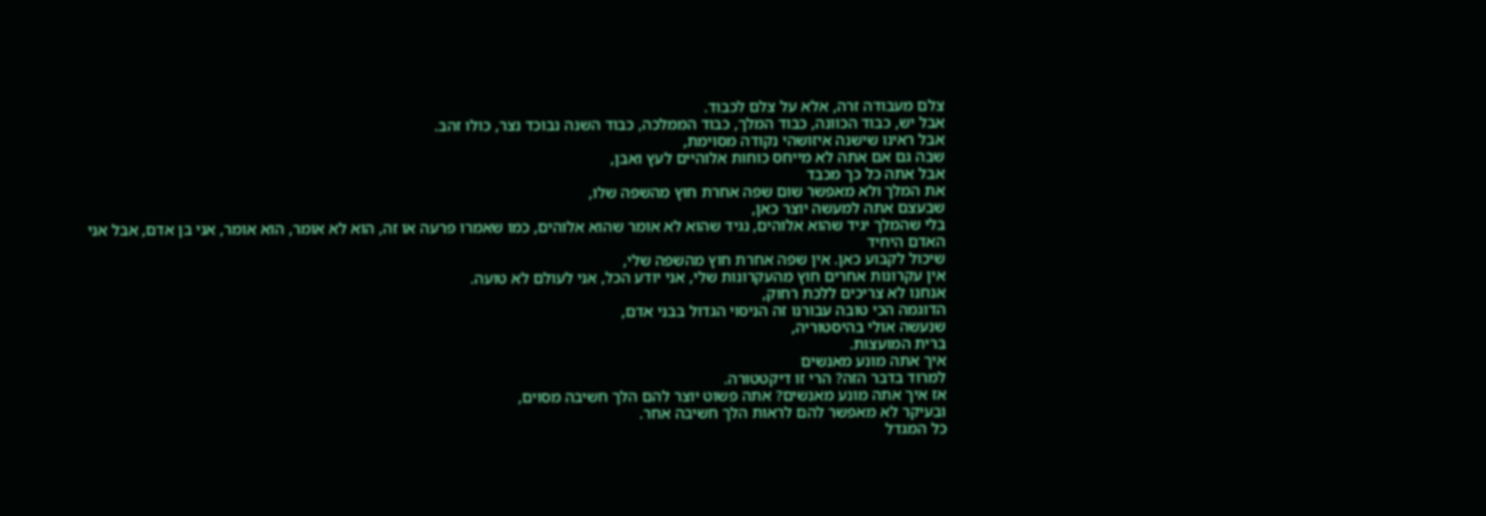צלם מעבודה זרה, אלא על צלם לכבוד.
אבל יש, כבוד הכוונה, כבוד המלך, כבוד הממלכה, כבוד השנה נבוכד נצר, כולו זהב.
אבל ראינו שישנה איזושהי נקודה מסוימת,
שבה גם אם אתה לא מייחס כוחות אלוהיים לעץ ואבן,
אבל אתה כל כך מכבד
את המלך ולא מאפשר שום שפה אחרת חוץ מהשפה שלו,
שבעצם אתה למעשה יוצר כאן,
בלי שהמלך יגיד שהוא אלוהים, נגיד שהוא לא אומר שהוא אלוהים, כמו שאמרו פרעה או זה, הוא לא אומר, הוא אומר, אני בן אדם, אבל אני האדם היחיד
שיכול לקבוע כאן. אין שפה אחרת חוץ מהשפה שלי,
אין עקרונות אחרים חוץ מהעקרונות שלי, אני יודע הכל, אני לעולם לא טועה.
אנחנו לא צריכים ללכת רחוק,
הדוגמה הכי טובה עבורנו זה הניסוי הגדול בבני אדם,
שנעשה אולי בהיסטוריה,
ברית המועצות.
איך אתה מונע מאנשים
למרוד בדבר הזה? הרי זו דיקטטורה.
אז איך אתה מונע מאנשים? אתה פשוט יוצר להם הלך חשיבה מסוים,
ובעיקר לא מאפשר להם לראות הלך חשיבה אחר.
כל המגדל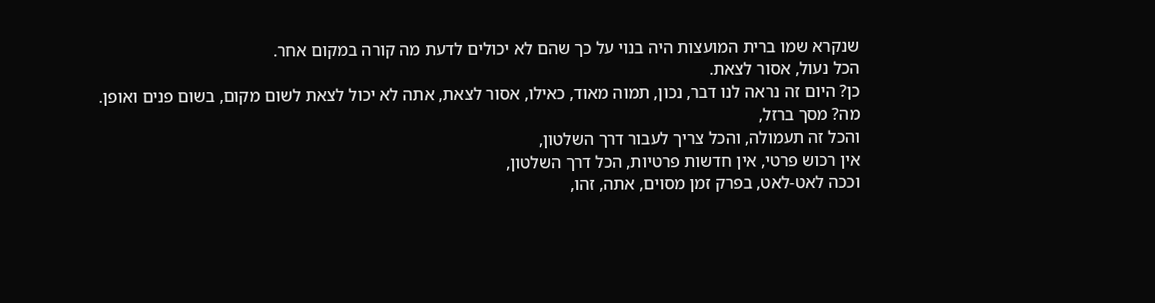שנקרא שמו ברית המועצות היה בנוי על כך שהם לא יכולים לדעת מה קורה במקום אחר.
הכל נעול, אסור לצאת.
כן? היום זה נראה לנו דבר, נכון, תמוה מאוד, כאילו, אסור לצאת, אתה לא יכול לצאת לשום מקום, בשום פנים ואופן.
מה? מסך ברזל,
והכל זה תעמולה, והכל צריך לעבור דרך השלטון,
אין רכוש פרטי, אין חדשות פרטיות, הכל דרך השלטון,
וככה לאט-לאט, בפרק זמן מסוים, אתה, זהו,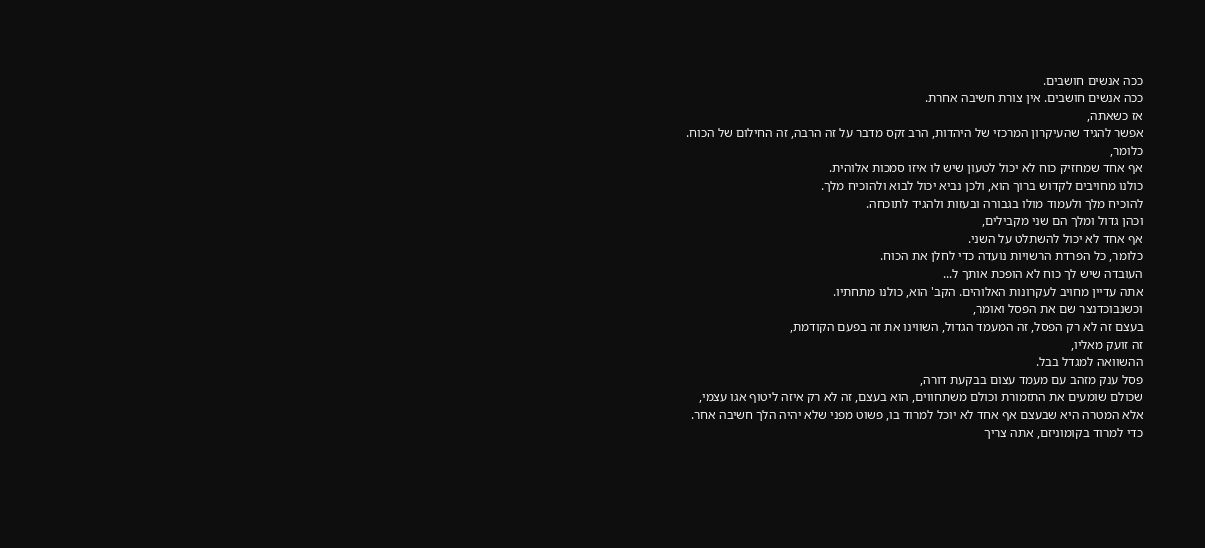ככה אנשים חושבים.
ככה אנשים חושבים. אין צורת חשיבה אחרת.
אז כשאתה,
אפשר להגיד שהעיקרון המרכזי של היהדות, הרב זקס מדבר על זה הרבה, זה החילום של הכוח.
כלומר,
אף אחד שמחזיק כוח לא יכול לטעון שיש לו איזו סמכות אלוהית.
כולנו מחויבים לקדוש ברוך הוא, ולכן נביא יכול לבוא ולהוכיח מלך.
להוכיח מלך ולעמוד מולו בגבורה ובעזות ולהגיד לתוכחה.
וכהן גדול ומלך הם שני מקבילים,
אף אחד לא יכול להשתלט על השני.
כלומר, כל הפרדת הרשויות נועדה כדי לחלן את הכוח.
העובדה שיש לך כוח לא הופכת אותך ל...
אתה עדיין מחויב לעקרונות האלוהים. הקב' הוא, כולנו מתחתיו.
וכשנבוכדנצר שם את הפסל ואומר,
בעצם זה לא רק הפסל, זה המעמד הגדול, השווינו את זה בפעם הקודמת,
זה זועק מאליו,
ההשוואה למגדל בבל.
פסל ענק מזהב עם מעמד עצום בבקעת דורה,
שכולם שומעים את התזמורת וכולם משתחווים, הוא בעצם, זה לא רק איזה ליטוף אגו עצמי,
אלא המטרה היא שבעצם אף אחד לא יוכל למרוד בו, פשוט מפני שלא יהיה הלך חשיבה אחר.
כדי למרוד בקומוניזם, אתה צריך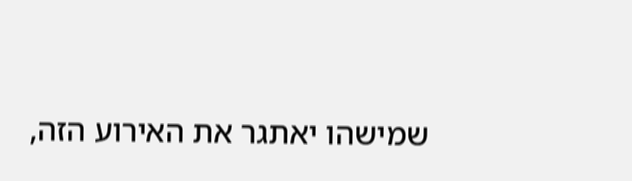שמישהו יאתגר את האירוע הזה,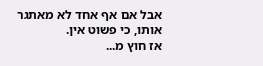אבל אם אף אחד לא מאתגר אותו, כי פשוט אין.
אז חוץ מ...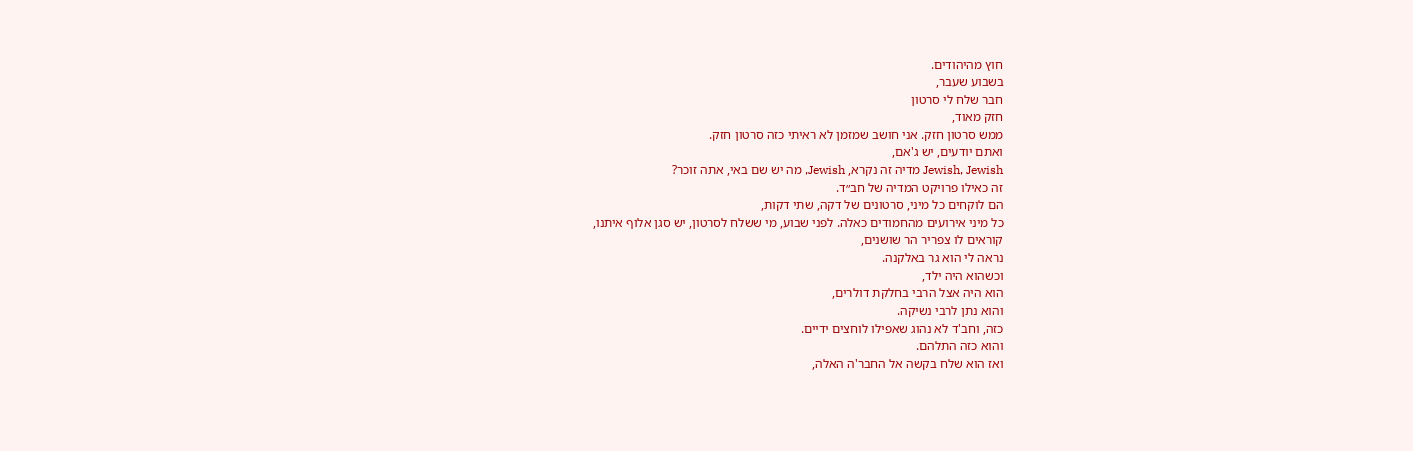חוץ מהיהודים.
בשבוע שעבר,
חבר שלח לי סרטון
חזק מאוד,
ממש סרטון חזק. אני חושב שמזמן לא ראיתי כזה סרטון חזק.
ואתם יודעים, יש ג'אם,
Jewish, Jewish מדיה זה נקרא, Jewish, מה יש שם באי, אתה זוכר?
זה כאילו פרויקט המדיה של חב״ד.
הם לוקחים כל מיני, סרטונים של דקה, שתי דקות,
כל מיני אירועים מהחמודים כאלה. לפני שבוע, מי ששלח לסרטון, יש סגן אלוף איתנו,
קוראים לו צפריר הר שושנים,
נראה לי הוא גר באלקנה.
וכשהוא היה ילד,
הוא היה אצל הרבי בחלקת דולרים,
והוא נתן לרבי נשיקה.
כזה, וחב'ד לא נהוג שאפילו לוחצים ידיים.
והוא כזה התלהם.
ואז הוא שלח בקשה אל החבר'ה האלה,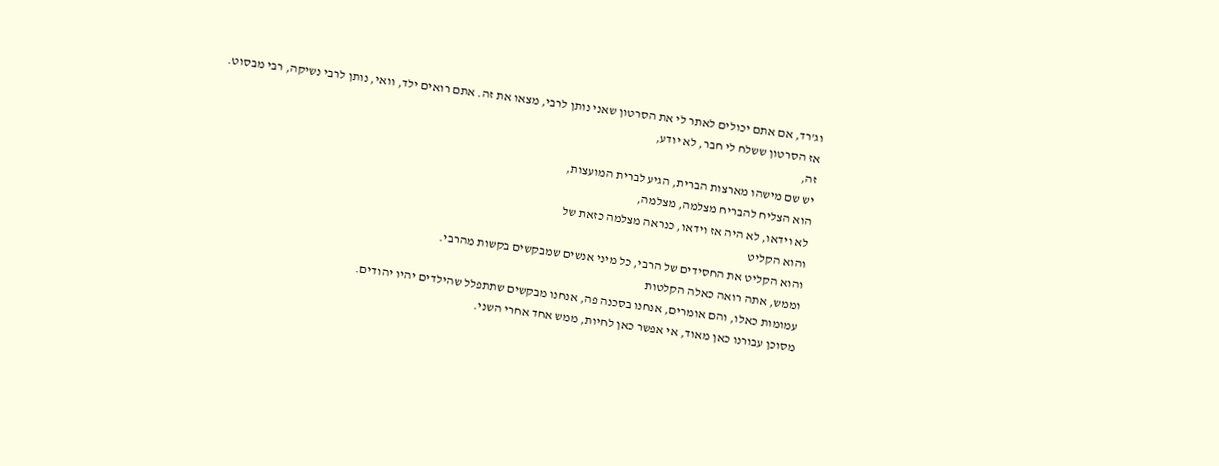וג'רד, אם אתם יכולים לאתר לי את הסרטון שאני נותן לרבי, מצאו את זה. אתם רואים ילד, וואי, נותן לרבי נשיקה, רבי מבסוט.
אז הסרטון ששלח לי חבר, לא יודע,
זה,
יש שם מישהו מארצות הברית, הגיע לברית המועצות,
הוא הצליח להבריח מצלמה, מצלמה,
לא וידאו, לא היה אז וידאו, כנראה מצלמה כזאת של
והוא הקליט
והוא הקליט את החסידים של הרבי, כל מיני אנשים שמבקשים בקשות מהרבי.
וממש, אתה רואה כאלה הקלטות
עמומות כאלו, והם אומרים, אנחנו בסכנה פה, אנחנו מבקשים שתתפלל שהילדים יהיו יהודים.
מסוכן עבורנו כאן מאוד, אי אפשר כאן לחיות, ממש אחד אחרי השני.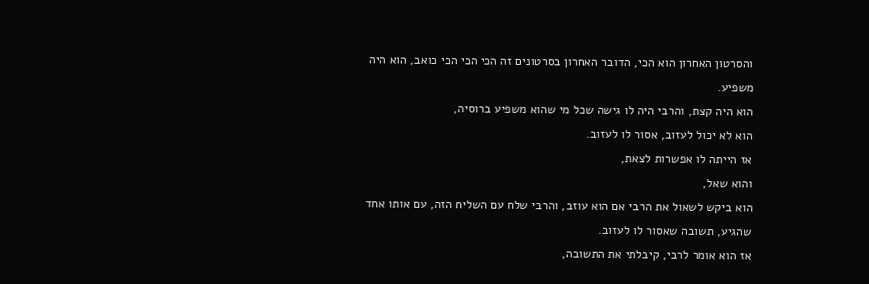והסרטון האחרון הוא הכי, הדובר האחרון בסרטונים זה הכי הכי הכי כואב, הוא היה משפיע.
הוא היה קצת, והרבי היה לו גישה שכל מי שהוא משפיע ברוסיה,
הוא לא יכול לעזוב, אסור לו לעזוב.
אז הייתה לו אפשרות לצאת,
והוא שאל,
הוא ביקש לשאול את הרבי אם הוא עוזב, והרבי שלח עם השליח הזה, עם אותו אחד שהגיע, תשובה שאסור לו לעזוב.
אז הוא אומר לרבי, קיבלתי את התשובה,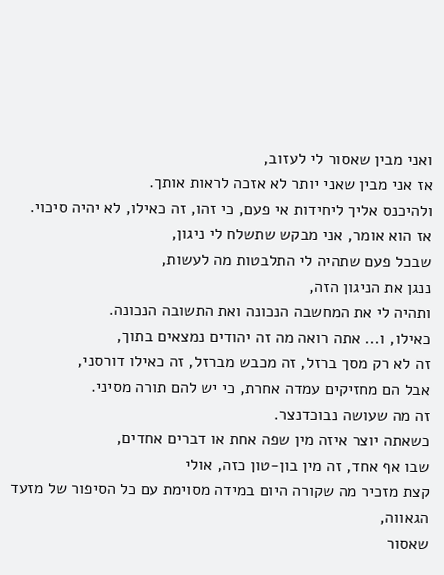ואני מבין שאסור לי לעזוב,
אז אני מבין שאני יותר לא אזכה לראות אותך.
ולהיכנס אליך ליחידות אי פעם, כי זהו, זה כאילו, לא יהיה סיכוי.
אז הוא אומר, אני מבקש שתשלח לי ניגון,
שבכל פעם שתהיה לי התלבטות מה לעשות,
ננגן את הניגון הזה,
ותהיה לי את המחשבה הנכונה ואת התשובה הנכונה.
כאילו, ו... אתה רואה מה זה יהודים נמצאים בתוך,
זה לא רק מסך ברזל, זה מכבש מברזל, זה כאילו דורסני,
אבל הם מחזיקים עמדה אחרת, כי יש להם תורה מסיני.
זה מה שעושה נבוכדנצר.
כשאתה יוצר איזה מין שפה אחת או דברים אחדים,
שבו אף אחד, זה מין בון-טון כזה, אולי
קצת מזכיר מה שקורה היום במידה מסוימת עם כל הסיפור של מזעד הגאווה,
שאסור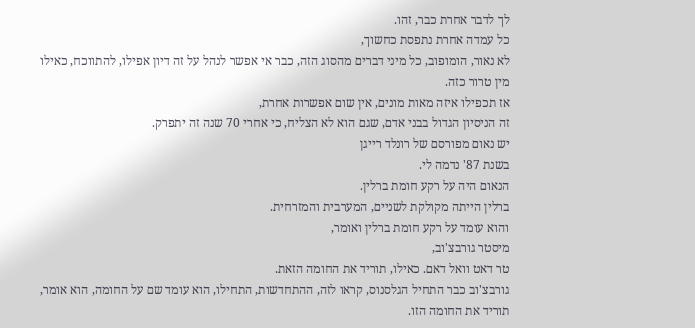לך לדבר אחרת כבר, זהו.
כל עמדה אחרת נתפסת כחשוך,
לא נאור, הומופוב, כל מיני דברים מהסוג הזה, כבר אי אפשר לנהל על זה דיון אפילו, להתווכח, כאילו מין טרור כזה.
אז תכפילו איזה מאות מונים, אין שום אפשרות אחרת,
זה הניסיון הגדול בבני אדם, שגם הוא לא הצליח, כי אחרי 70 שנה זה יתפרק.
יש נאום מפורסם של רונלד רייגן
בשנת 87' נדמה לי.
הנאום היה על רקע חומת ברלין.
ברלין הייתה מקולקת לשניים, המערבית והמזרחית.
והוא עומד על רקע חומת ברלין ואומר,
מיסטר גורבצ'וב,
טר דאט וואל דאם. כאילו, תוריד את החומה הזאת.
גורבצ'וב כבר התחיל הגלסנוס, קראו לזה, ההתחדשות, התחילו, הוא עומד שם על החומה, הוא אומר,
תוריד את החומה הזו.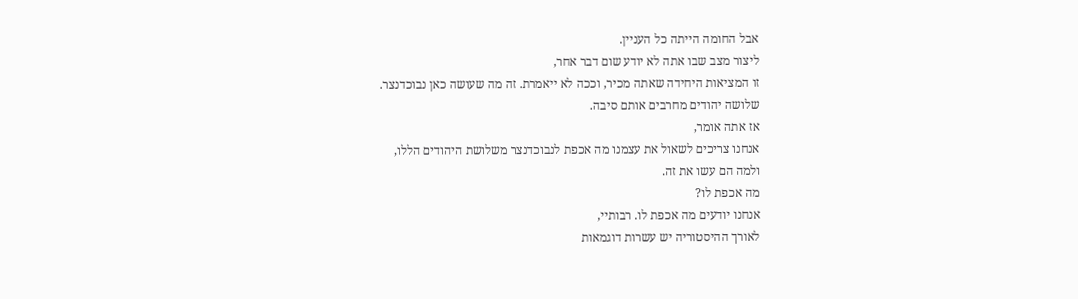אבל החומה הייתה כל העניין.
ליצור מצב שבו אתה לא יודע שום דבר אחר,
זו המציאות היחידה שאתה מכיר, וככה לא ייאמרת. זה מה שעושה כאן נבוכדנצר.
שלושה יהודים מחרבים אותם סיבה.
אז אתה אומר,
אנחנו צריכים לשאול את עצמנו מה אכפת לנבוכדנצר משלושת היהודים הללו,
ולמה הם עשו את זה.
מה אכפת לו?
אנחנו יודעים מה אכפת לו. רבותיי,
לאורך ההיסטוריה יש עשרות דוגמאות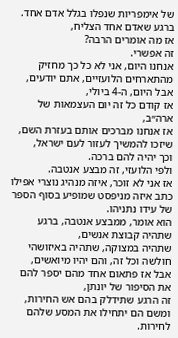של אימפריות שנפלו בגלל אדם אחד.
ברגע שאדם אחד הצליח,
אז מה אומרים הרבה?
זה אפשרי.
אנחנו היום, אני לא כל כך מחזיק מהתארחים הלועזיים, אתם יודעים, אבל היום, ה-4 ביולי,
אז קודם כל זה יום העצמאות של ארה״ב,
אז אנחנו מברכים אותם בעזרת השם, שיזכו להמשיך לעזור לעם ישראל,
וכך יהיה להם ברכה.
ולפי הלועזי, זה מבצע אנטבה.
אז אני לא זוכר, איזה מנהיג נוצרי אפילו כתב איזה מניפסט שמופיע בסוף הספר של עידו נתניהו.
הוא אומר, ממבצע אנטבה, ברגע שתהיה קבוצת אנשים,
שתהיה במצוקה, שתהיה באיזושהי חולשה וכל זה, והם יהיו מיואשים,
אבל אז פתאום אחד מהם יספר להם את הסיפור של יונתן,
זה הרגע שתידלק בהם אש החירות,
ומשם הם יתחילו את המסע שלהם לחירות.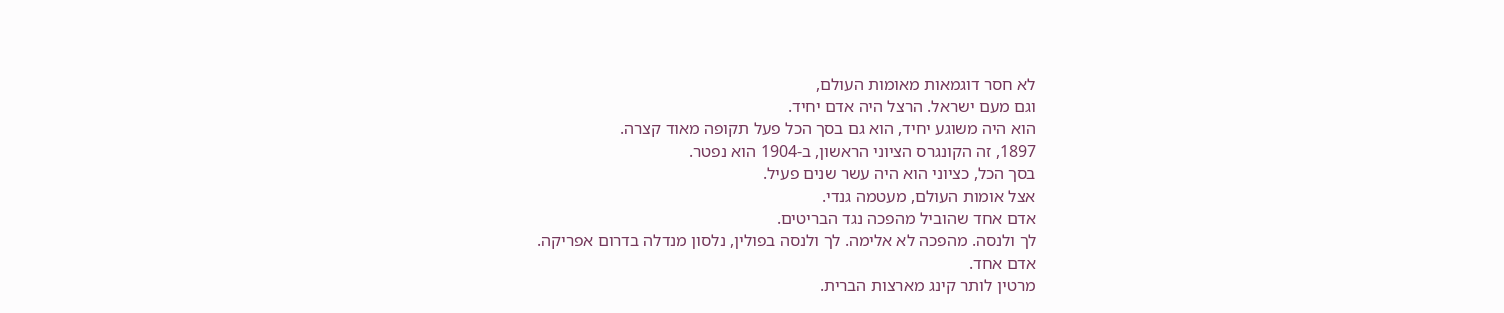לא חסר דוגמאות מאומות העולם,
וגם מעם ישראל. הרצל היה אדם יחיד.
הוא היה משוגע יחיד, הוא גם בסך הכל פעל תקופה מאוד קצרה.
1897, זה הקונגרס הציוני הראשון, ב-1904 הוא נפטר.
בסך הכל, כציוני הוא היה עשר שנים פעיל.
אצל אומות העולם, מעטמה גנדי.
אדם אחד שהוביל מהפכה נגד הבריטים.
לך ולנסה. מהפכה לא אלימה. לך ולנסה בפולין, נלסון מנדלה בדרום אפריקה.
אדם אחד.
מרטין לותר קינג מארצות הברית.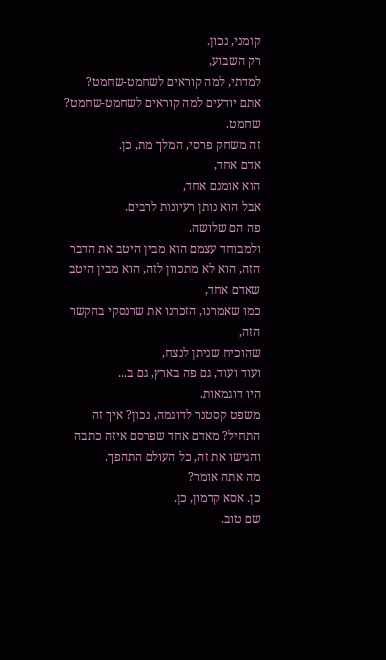קומני, נכון.
רק השבוע,
למדתי, למה קוראים לשחמט-שחמט?
אתם יודעים למה קוראים לשחמט-שחמט?
שחמט.
זה משחק פרסי, המלך מת, כן.
אדם אחד,
הוא אומנם אחד,
אבל הוא נותן רעיונות לרבים.
פה הם שלושה.
ולמבוחד עצמם הוא מבין היטב את הדבר הזה, הוא לא מתכוון לזה, הוא מבין היטב שאדם אחד,
כמו שאמרנו, הזכרנו את שרנסקי בהקשר הזה,
שהוכיח שניתן לנצח,
ועוד ועוד, גם פה בארץ, גם ב...
היו דוגמאות.
משפט קסטנר לדוגמה, נכון? איך זה התחיל? מאדם אחד שפרסם איזה כתבה והגישו את זה, כל העולם התהפך.
מה אתה אומר?
כן. אסא קדמון, כן.
שם טוב.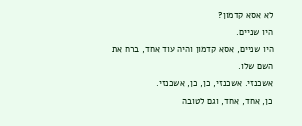לא אסא קדמון?
היו שניים.
היו שניים, אסא קדמון והיה עוד אחד, ברח את השם שלו.
אשכנזי. אשכנזי, כן, כן, אשכנזי.
כן, אחד, אחד, וגם לטובה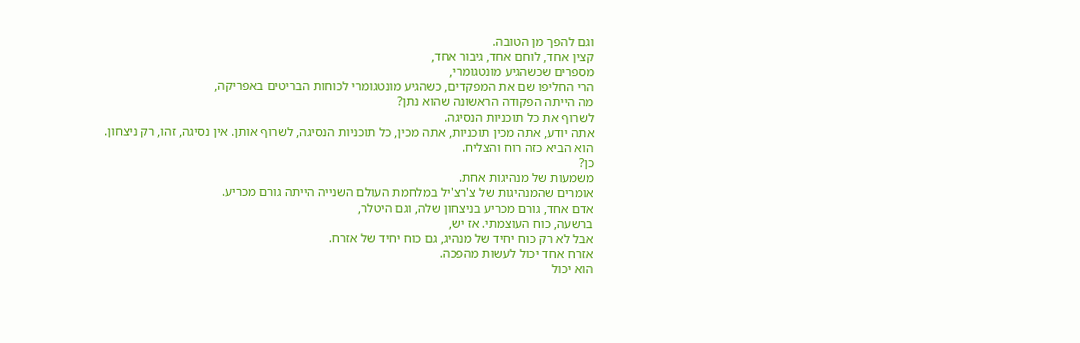וגם להפך מן הטובה.
קצין אחד, לוחם אחד, גיבור אחד,
מספרים שכשהגיע מונטגומרי,
הרי החליפו שם את המפקדים, כשהגיע מונטגומרי לכוחות הבריטים באפריקה,
מה הייתה הפקודה הראשונה שהוא נתן?
לשרוף את כל תוכניות הנסיגה.
אתה יודע, אתה מכין תוכניות, אתה מכין, כל תוכניות הנסיגה, לשרוף אותן. אין נסיגה, זהו, רק ניצחון.
הוא הביא כזה רוח והצליח.
כן?
משמעות של מנהיגות אחת.
אומרים שהמנהיגות של צ'רצ'יל במלחמת העולם השנייה הייתה גורם מכריע.
אדם אחד, גורם מכריע בניצחון שלה, וגם היטלר,
ברשעה, כוח העוצמתי. אז יש,
אבל לא רק כוח יחיד של מנהיג, גם כוח יחיד של אזרח.
אזרח אחד יכול לעשות מהפכה.
הוא יכול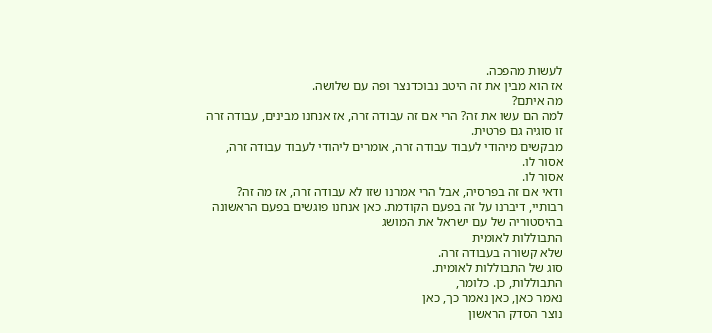לעשות מהפכה.
אז הוא מבין את זה היטב נבוכדנצר ופה עם שלושה.
מה איתם?
למה הם עשו את זה? הרי אם זה עבודה זרה, אז אנחנו מבינים, עבודה זרה זו סוגיה גם פרטית.
מבקשים מיהודי לעבוד עבודה זרה, אומרים ליהודי לעבוד עבודה זרה, אסור לו.
אסור לו.
ודאי אם זה בפרסיה, אבל הרי אמרנו שזו לא עבודה זרה, אז מה זה?
רבותיי, דיברנו על זה בפעם הקודמת. כאן אנחנו פוגשים בפעם הראשונה בהיסטוריה של עם ישראל את המושג
התבוללות לאומית
שלא קשורה בעבודה זרה.
סוג של התבוללות לאומית.
התבוללות, כן. כלומר,
נאמר כאן, כאן נאמר כך, כאן
נוצר הסדק הראשון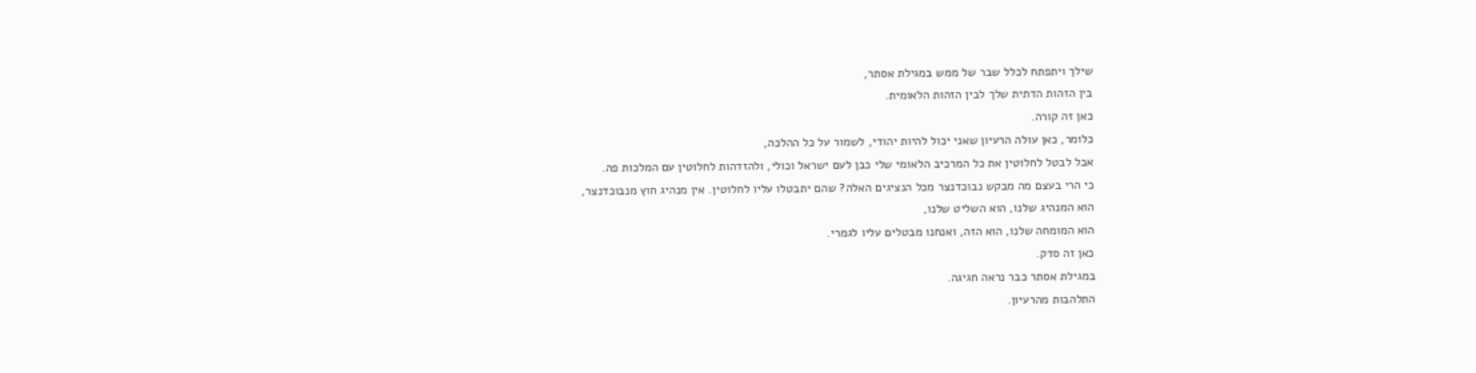שילך ויתפתח לכלל שבר של ממש במגילת אסתר,
בין הזהות הדתית שלך לבין הזהות הלאומית.
כאן זה קורה.
כלומר, כאן עולה הרעיון שאני יכול להיות יהודי, לשמור על כל ההלכה,
אבל לבטל לחלוטין את כל המרכיב הלאומי שלי כבן לעם ישראל וכולי, ולהזדהות לחלוטין עם המלכות פה.
כי הרי בעצם מה מבקש נבוכדנצר מכל הנציגים האלה? שהם יתבטלו עליו לחלוטין. אין מנהיג חוץ מנבוכדנצר,
הוא המנהיג שלנו, הוא השליט שלנו,
הוא המומחה שלנו, הוא הזה, ואנחנו מבטלים עליו לגמרי.
כאן זה סדק.
במגילת אסתר כבר נראה חגיגה.
התלהבות מהרעיון.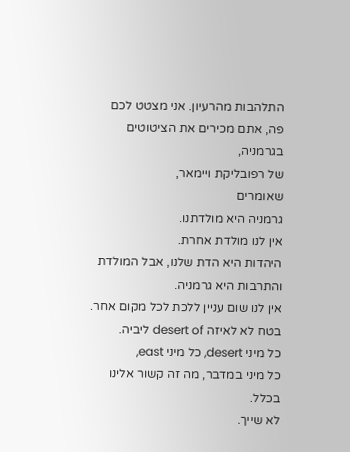התלהבות מהרעיון. אני מצטט לכם פה, אתם מכירים את הציטוטים בגרמניה,
של רפובליקת ויימאר,
שאומרים
גרמניה היא מולדתנו.
אין לנו מולדת אחרת.
היהדות היא הדת שלנו, אבל המולדת והתרבות היא גרמניה.
אין לנו שום עניין ללכת לכל מקום אחר.
בטח לא לאיזה desert of ליביה.
כל מיני desert, כל מיני east,
כל מיני במדבר, מה זה קשור אלינו בכלל.
לא שייך.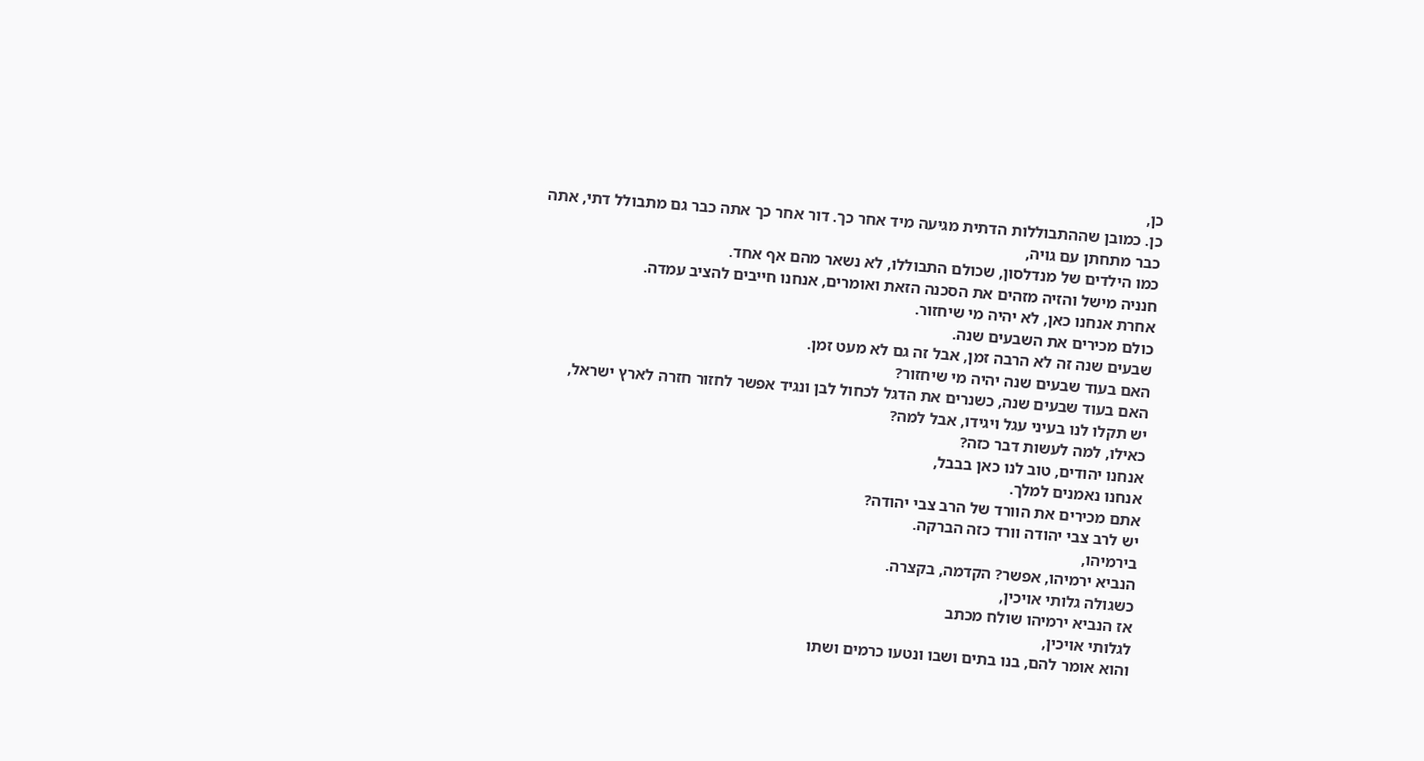כן,
כן. כמובן שההתבוללות הדתית מגיעה מיד אחר כך. דור אחר כך אתה כבר גם מתבולל דתי, אתה כבר מתחתן עם גויה,
כמו הילדים של מנדלסון, שכולם התבוללו, לא נשאר מהם אף אחד.
חנניה מישל והזיה מזהים את הסכנה הזאת ואומרים, אנחנו חייבים להציב עמדה.
אחרת אנחנו כאן, לא יהיה מי שיחזור.
כולם מכירים את השבעים שנה.
שבעים שנה זה לא הרבה זמן, אבל זה גם לא מעט זמן.
האם בעוד שבעים שנה יהיה מי שיחזור?
האם בעוד שבעים שנה, כשנרים את הדגל לכחול לבן ונגיד אפשר לחזור חזרה לארץ ישראל,
יש תקלו לנו בעיני עגל ויגידו, אבל למה?
כאילו, למה לעשות דבר כזה?
אנחנו יהודים, טוב לנו כאן בבבל,
אנחנו נאמנים למלך.
אתם מכירים את הוורד של הרב צבי יהודה?
יש לרב צבי יהודה וורד כזה הברקה.
בירמיהו,
הנביא ירמיהו, אפשר? הקדמה, בקצרה.
כשגולה גלותי אויכין,
אז הנביא ירמיהו שולח מכתב
לגלותי אויכין,
והוא אומר להם, בנו בתים ושבו ונטעו כרמים ושתו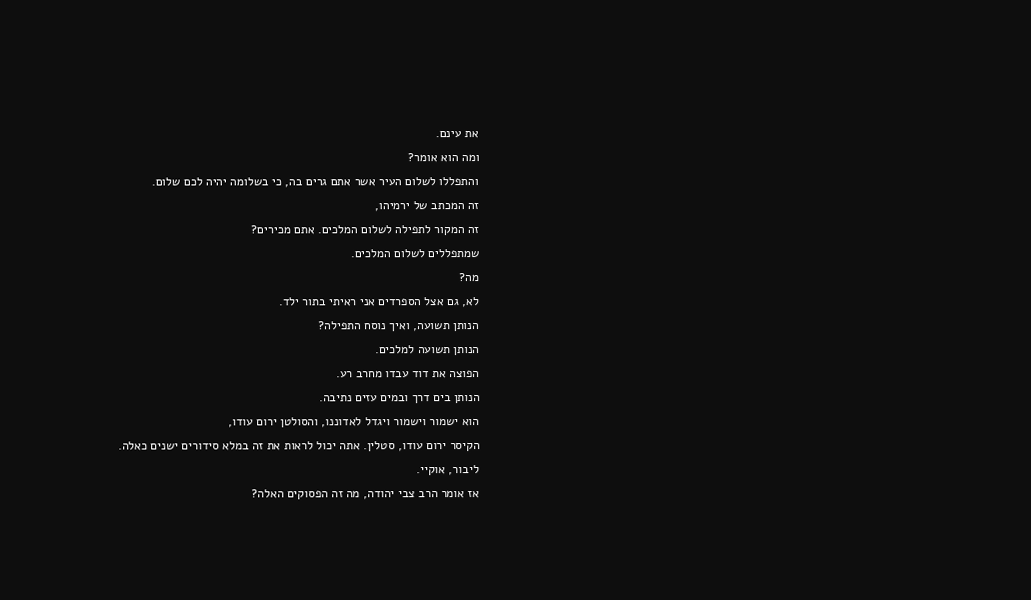את עינם.
ומה הוא אומר?
והתפללו לשלום העיר אשר אתם גרים בה, כי בשלומה יהיה לכם שלום.
זה המכתב של ירמיהו,
זה המקור לתפילה לשלום המלכים. אתם מכירים?
שמתפללים לשלום המלכים.
מה?
לא, גם אצל הספרדים אני ראיתי בתור ילד.
הנותן תשועה, ואיך נוסח התפילה?
הנותן תשועה למלכים.
הפוצה את דוד עבדו מחרב רע.
הנותן בים דרך ובמים עזים נתיבה.
הוא ישמור וישמור ויגדל לאדוננו, והסולטן ירום עודו,
הקיסר ירום עודו, סטלין. אתה יכול לראות את זה במלא סידורים ישנים כאלה.
ליבור, אוקיי.
אז אומר הרב צבי יהודה, מה זה הפסוקים האלה?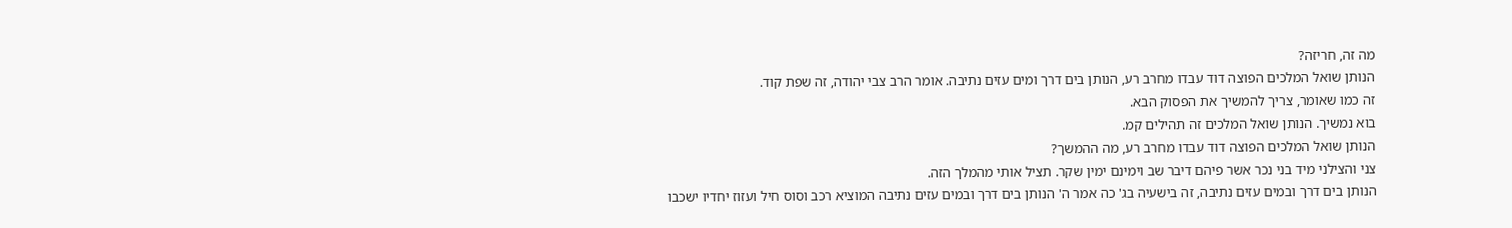מה זה, חריזה?
הנותן שואל המלכים הפוצה דוד עבדו מחרב רע, הנותן בים דרך ומים עזים נתיבה. אומר הרב צבי יהודה, זה שפת קוד.
זה כמו שאומר, צריך להמשיך את הפסוק הבא.
בוא נמשיך. הנותן שואל המלכים זה תהילים קמ.
הנותן שואל המלכים הפוצה דוד עבדו מחרב רע, מה ההמשך?
צני והצילני מיד בני נכר אשר פיהם דיבר שב וימינם ימין שקר. תציל אותי מהמלך הזה.
הנותן בים דרך ובמים עזים נתיבה, זה בישעיה בג' כה אמר ה' הנותן בים דרך ובמים עזים נתיבה המוציא רכב וסוס חיל ועזוז יחדיו ישכבו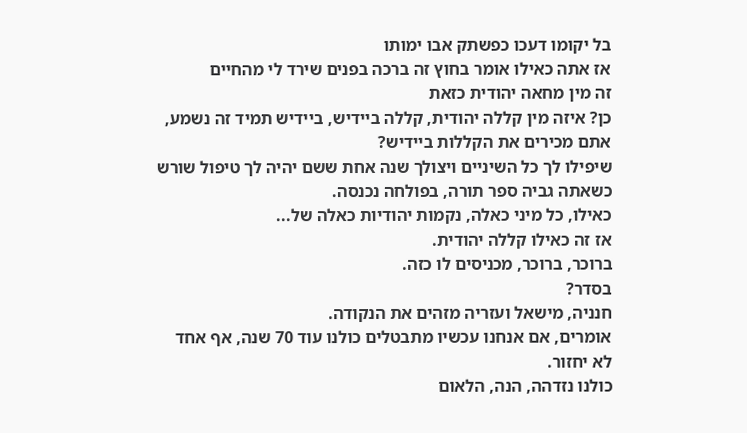בל יקומו דעכו כפשתק אבו ימותו
אז אתה כאילו אומר בחוץ זה ברכה בפנים שירד לי מהחיים
זה מין מחאה יהודית כזאת
כן? איזה מין קללה יהודית, קללה ביידיש, ביידיש תמיד זה נשמע, אתם מכירים את הקללות ביידיש?
שיפילו לך כל השיניים ויצולך שנה אחת ששם יהיה לך טיפול שורש
כשאתה גביה ספר תורה, בפולחה נכנסה.
כאילו, כל מיני כאלה, נקמות יהודיות כאלה של...
אז זה כאילו קללה יהודית.
ברוכר, ברוכר, מכניסים לו כזה.
בסדר?
חנניה, מישאל ועזריה מזהים את הנקודה.
אומרים, אם אנחנו עכשיו מתבטלים כולנו עוד 70 שנה, אף אחד לא יחזור.
כולנו נזדהה, הנה, הלאום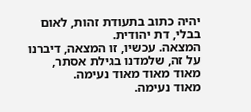יהיה כתוב בתעודת זהות, לאום בבלי, דת יהודית.
המצאה. עכשיו, זו המצאה, דיברנו על זה, שלמדנו בגילת אסתר,
מאוד מאוד מאוד נעימה.
מאוד נעימה.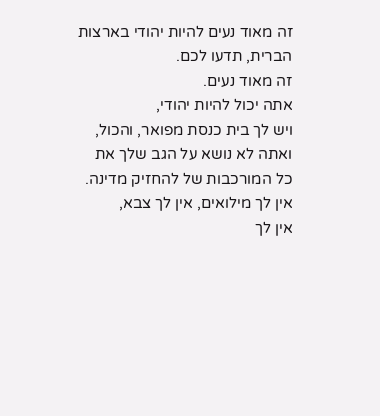זה מאוד נעים להיות יהודי בארצות הברית, תדעו לכם.
זה מאוד נעים.
אתה יכול להיות יהודי,
ויש לך בית כנסת מפואר, והכול,
ואתה לא נושא על הגב שלך את כל המורכבות של להחזיק מדינה. אין לך מילואים, אין לך צבא,
אין לך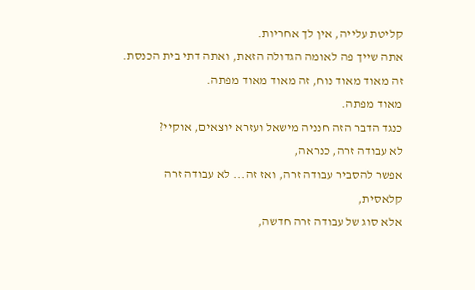קליטת עלייה, אין לך אחריות.
אתה שייך פה לאומה הגדולה הזאת, ואתה דתי בית הכנסת. זה מאוד מאוד נוח, זה מאוד מאוד מפתה.
מאוד מפתה.
כנגד הדבר הזה חנניה מישאל ועזרא יוצאים, אוקיי?
לא עבודה זרה, כנראה,
אפשר להסביר עבודה זרה, ואז זה... לא עבודה זרה קלאסית,
אלא סוג של עבודה זרה חדשה,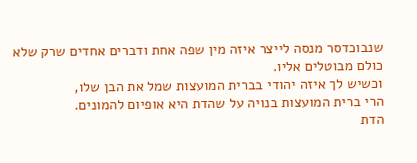שנבוכדסר מנסה לייצר איזה מין שפה אחת ודברים אחדים שרק שלא כולם מבוטלים אליו.
וכשיש לך איזה יהודי בברית המועצות שמל את הבן שלו,
הרי ברית המועצות בנויה על שהדת היא אופיום להמונים.
הדת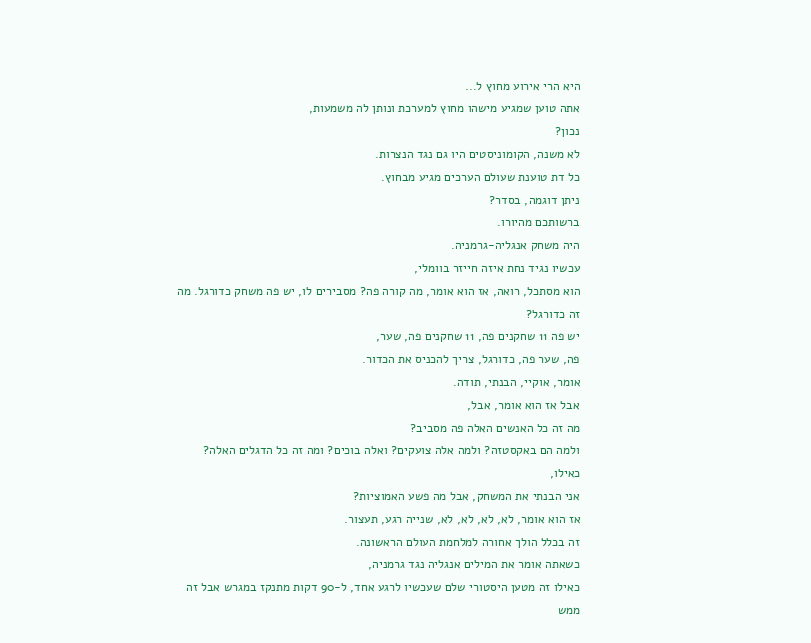היא הרי אירוע מחוץ ל...
אתה טוען שמגיע מישהו מחוץ למערכת ונותן לה משמעות,
נכון?
לא משנה, הקומוניסטים היו גם נגד הנצרות.
כל דת טוענת שעולם הערכים מגיע מבחוץ.
ניתן דוגמה, בסדר?
ברשותכם מהיורו.
היה משחק אנגליה-גרמניה.
עכשיו נגיד נחת איזה חייזר בוומלי,
הוא מסתכל, רואה, אז הוא אומר, מה קורה פה? מסבירים לו, יש פה משחק כדורגל. מה זה כדורגל?
יש פה 11 שחקנים פה, 11 שחקנים פה, שער,
פה, שער פה, כדורגל, צריך להכניס את הכדור.
אומר, אוקיי, הבנתי, תודה.
אבל אז הוא אומר, אבל,
מה זה כל האנשים האלה פה מסביב?
ולמה הם באקסטזה? ולמה אלה צועקים? ואלה בוכים? ומה זה כל הדגלים האלה? כאילו,
אני הבנתי את המשחק, אבל מה פשע האמוציות?
אז הוא אומר, לא, לא, לא, לא, שנייה רגע, תעצור.
זה בכלל הולך אחורה למלחמת העולם הראשונה.
כשאתה אומר את המילים אנגליה נגד גרמניה,
כאילו זה מטען היסטורי שלם שעכשיו לרגע אחד, ל-90 דקות מתנקז במגרש אבל זה ממש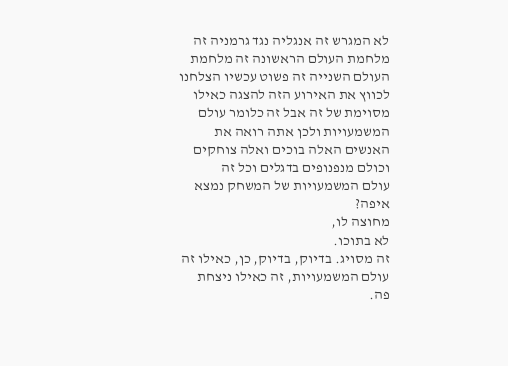לא המגרש זה אנגליה נגד גרמניה זה מלחמת העולם הראשונה זה מלחמת העולם השנייה זה פשוט עכשיו הצלחנו לכווץ את האירוע הזה להצגה כאילו מסוימת של זה אבל זה כלומר עולם המשמעויות ולכן אתה רואה את האנשים האלה בוכים ואלה צוחקים וכולם מנפנופים בדגלים וכל זה
עולם המשמעויות של המשחק נמצא איפה?
מחוצה לו,
לא בתוכו.
זה מסויג. בדיוק, בדיוק, כן, כאילו זה עולם המשמעויות, זה כאילו ניצחת פה.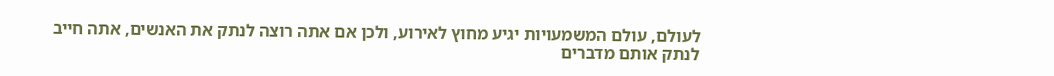לעולם, עולם המשמעויות יגיע מחוץ לאירוע, ולכן אם אתה רוצה לנתק את האנשים, אתה חייב לנתק אותם מדברים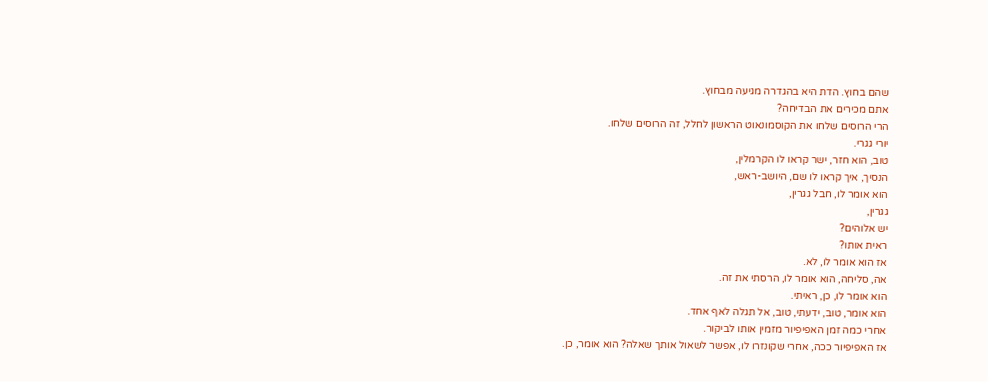שהם בחוץ. הדת היא בהגדרה מגיעה מבחוץ.
אתם מכירים את הבדיחה?
הרי הרוסים שלחו את הקוסמונאוט הראשון לחלל, זה הרוסים שלחו.
יורי גגרי.
טוב, הוא חזר, ישר קראו לו הקרמלין,
הנסיך, איך קראו לו שם, היושב-ראש,
הוא אומר לו, חבל גגרין,
גגרין,
יש אלוהים?
ראית אותו?
אז הוא אומר לו, לא.
אה, סליחה, הוא אומר לו, הרסתי את זה.
הוא אומר לו, כן, ראיתי.
הוא אומר, טוב, ידעתי, טוב, אל תגלה לאף אחד.
אחרי כמה זמן האפיפיור מזמין אותו לביקור.
אז האפיפיור ככה, אחרי שקונזרו לו, אפשר לשאול אותך שאלה? הוא אומר, כן.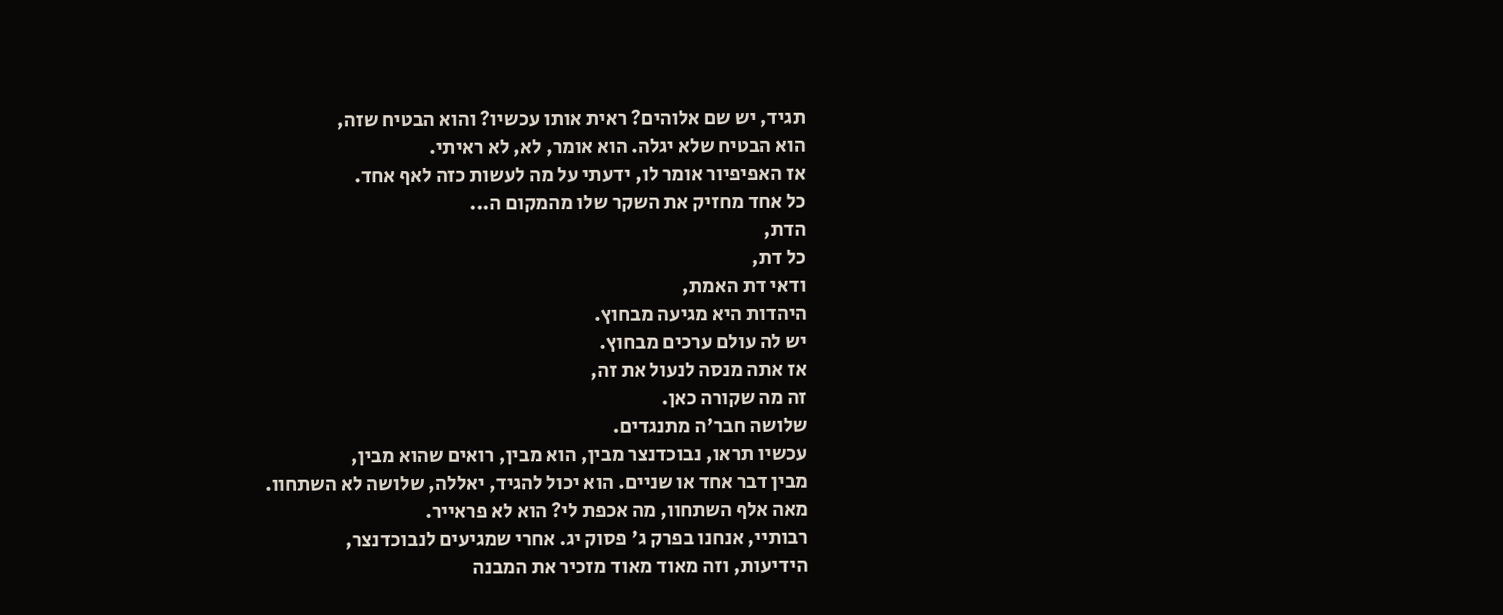תגיד, יש שם אלוהים? ראית אותו עכשיו? והוא הבטיח שזה,
הוא הבטיח שלא יגלה. הוא אומר, לא, לא ראיתי.
אז האפיפיור אומר לו, ידעתי על מה לעשות כזה לאף אחד.
כל אחד מחזיק את השקר שלו מהמקום ה...
הדת,
כל דת,
ודאי דת האמת,
היהדות היא מגיעה מבחוץ.
יש לה עולם ערכים מבחוץ.
אז אתה מנסה לנעול את זה,
זה מה שקורה כאן.
שלושה חבר'ה מתנגדים.
עכשיו תראו, נבוכדנצר מבין, הוא מבין, רואים שהוא מבין,
מבין דבר אחד או שניים. הוא יכול להגיד, יאללה, שלושה לא השתחוו.
מאה אלף השתחוו, מה אכפת לי? הוא לא פראייר.
רבותיי, אנחנו בפרק ג' פסוק יג. אחרי שמגיעים לנבוכדנצר,
הידיעות, וזה מאוד מאוד מזכיר את המבנה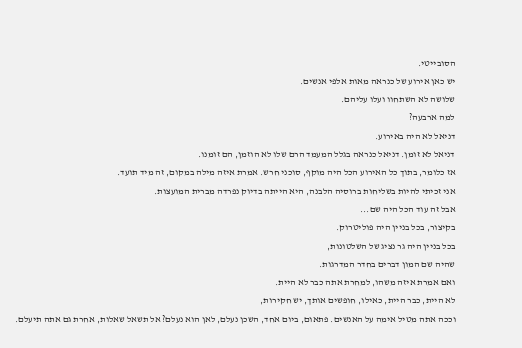הסובייטי.
יש כאן אירוע של כנראה מאות אלפי אנשים.
שלושה לא השתחוו ועלו עליהם.
למה ארבעה?
דניאל לא היה באירוע.
דניאל לא זומן. דניאל כנראה בגלל המעמד הרם שלו לא הוזמן, הם זומנו.
אז כלומר, בתוך כל האירוע הכל היה מוקף, סוכני חרש. אמרת איזה מילה במקום, זה מיד תועד.
אני זכיתי להיות בשליחות ברוסיה הלבנה, היא הייתה בדיוק נפרדה מברית המועצות.
אבל זה עוד הכל היה שם...
בקיצור, בכל בניין היה פוליטרוק.
בכל בניין היה גר נציג של השלטונות,
שהיה שם המון דברים בחדר המדרגות.
ואם אמרת איזה משהו, למחרת אתה כבר לא היית.
לא היית, כבר היית, כאילו, חופשים אותך, יש חקירות,
וככה אתה מטיל אימה על האנשים. פתאום, ביום אחד, השכן נעלם, לאן הוא נעלם? אל תשאל שאלות, אחרת גם אתה תיעלם.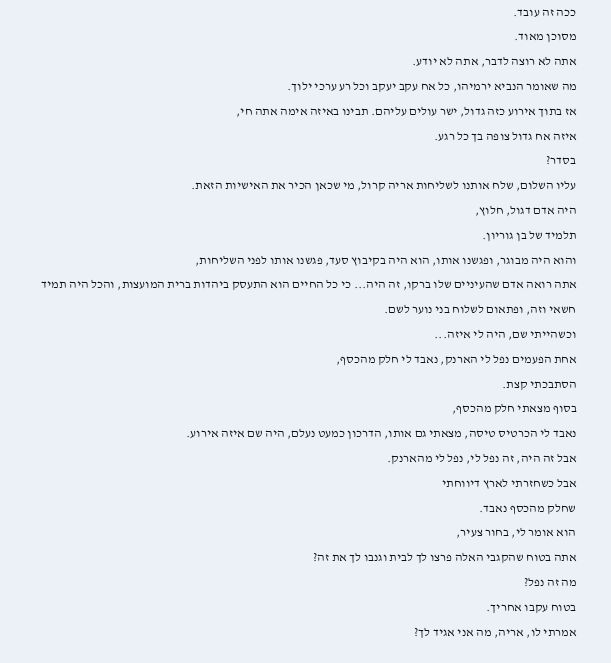ככה זה עובד.
מסוכן מאוד.
אתה לא רוצה לדבר, אתה לא יודע.
מה שאומר הנביא ירמיהו, כל אח עקב יעקב וכל רע ערכי ילוך.
אז בתוך אירוע כזה גדול, ישר עולים עליהם. תבינו באיזה אימה אתה חי,
איזה אח גדול צופה בך כל רגע.
בסדר?
עליו השלום, שלח אותנו לשליחות אריה קרול, מי שכאן הכיר את האישיות הזאת.
היה אדם דגול, חלוץ,
תלמיד של בן גוריון.
והוא היה מבוגר, ופגשנו אותו, הוא היה בקיבוץ סעד, פגשנו אותו לפני השליחות,
אתה רואה אדם שהעיניים שלו ברקו, זה היה... כי כל החיים הוא התעסק ביהדות ברית המועצות, והכל היה תמיד חשאי וזה, ופתאום לשלוח בני נוער לשם.
וכשהייתי שם, היה לי איזה...
אחת הפעמים נפל לי הארנק, נאבד לי חלק מהכסף,
הסתבכתי קצת.
בסוף מצאתי חלק מהכסף,
נאבד לי הכרטיס טיסה, מצאתי גם אותו, הדרכון כמעט נעלם, היה שם איזה אירוע.
אבל זה היה, זה נפל לי, נפל לי מהארנק.
אבל כשחזרתי לארץ דיווחתי
שחלק מהכסף נאבד.
הוא אומר לי, בחור צעיר,
אתה בטוח שהקגבי האלה פרצו לך לבית וגנבו לך את זה?
מה זה נפל?
בטוח עקבו אחריך.
אמרתי לו, אריה, מה אני אגיד לך?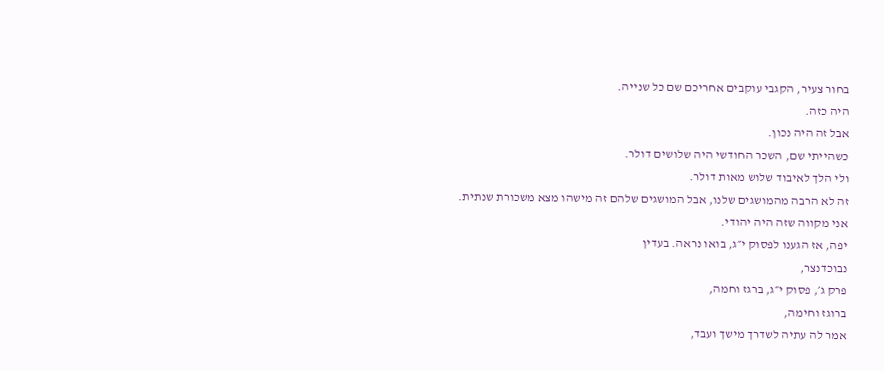בחור צעיר, הקגבי עוקבים אחריכם שם כל שנייה.
היה כזה.
אבל זה היה נכון.
כשהייתי שם, השכר החודשי היה שלושים דולר.
ולי הלך לאיבוד שלוש מאות דולר.
זה לא הרבה מהמושגים שלנו, אבל המושגים שלהם זה מישהו מצא משכורת שנתית.
אני מקווה שזה היה יהודי.
יפה, אז הגענו לפסוק י״ג, בואו נראה. בעדין
נבוכדנצר,
פרק ג׳, פסוק י״ג, ברגז וחמה,
ברוגז וחימה,
אמר לה עתיה לשדרך מישך ועבד,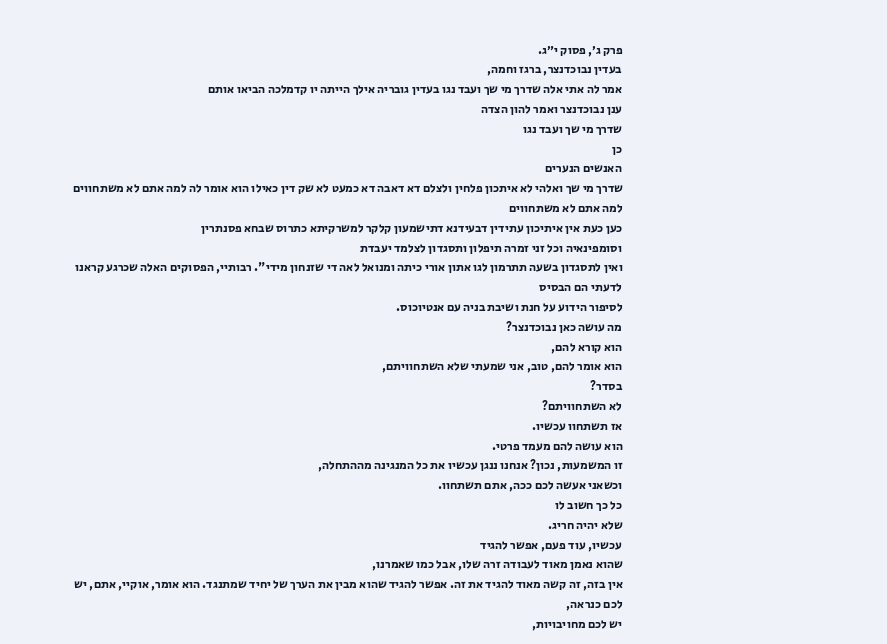פרק ג׳, פסוק י״ג.
בעדין נבוכדנצר, ברגז וחמה,
אמר לה אתי אלה שדרך מי שך ועבד נגו בעדין גובריה אילך הייתה יו קדמלכה הביאו אותם
ענן נבוכדנצר ואמר להון הצדה
שדרך מי שך ועבד נגו
כן
האנשים הנערים
שדרך מי שך ואלהי לא איתכון פלחין ולצלם דא דאבה דא כמעט לא שק דין כאילו הוא אומר לה למה אתם לא משתחווים
למה אתם לא משתחווים
כען כעת אין איתיכון עתידין דבעידנא דתישמעון קלקר למשרקיתא כתרוס שבחא פסנתרין
וסומפינאיה וכל זני זמרה תיפלון ותסגדון לצלמד יעבדת
ואין לתסגדון בשעה תתרמון לגו אתון אורי כיתה ומנואל לאה די שזנחון מידי". רבותיי, הפסוקים האלה שכרגע קראנו לדעתי הם הבסיס
לסיפור הידוע על חנת ושיבת בניה עם אנטיוכוס.
מה עושה כאן נבוכדנצר?
הוא קורא להם,
הוא אומר להם, טוב, אני שמעתי שלא השתחוויתם,
בסדר?
לא השתחוויתם?
אז תשתחוו עכשיו.
הוא עושה להם מעמד פרטי.
זו המשמעות, נכון? אנחנו ננגן עכשיו את כל המנגינה מההתחלה,
וכשאני אעשה לכם ככה, אתם תשתחוו.
כל כך חשוב לו
שלא יהיה חריג.
עכשיו, עוד פעם, אפשר להגיד
שהוא נאמן מאוד לעבודה זרה שלו, אבל כמו שאמרנו,
אין בזה, זה קשה מאוד להגיד את זה. אפשר להגיד שהוא מבין את הערך של יחיד שמתנגד. הוא אומר, אוקיי, אתם, יש לכם כנראה,
יש לכם מחויבויות,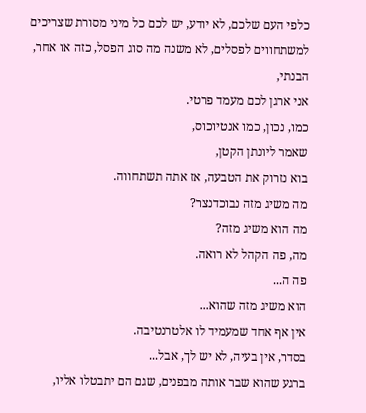כלפי העם שלכם, לא יודע, יש לכם כל מיני מסורת שצריכים למשתחווים לפסלים, לא משנה מה סוג הפסל, כזה או אחר, הבנתי,
אני ארגן לכם מעמד פרטי.
כמו, נכון, כמו אנטיוכוס,
שאמר ליונתן הקטן,
בוא נזרוק את הטבעה, אז אתה תשתחווה.
מה משיג מזה נבוכדנצר?
מה הוא משיג מזה?
מה, פה הקהל לא רואה.
פה ה...
הוא משיג מזה שהוא...
אין אף אחד שמעמיד לו אלטרנטיבה.
בסדר, אין בעיה, לא יש לך, אבל...
ברגע שהוא שבר אותה מבפנים, שגם הם יתבטלו אליו,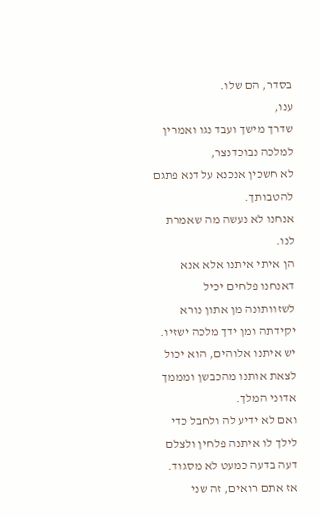בסדר, הם שלו.
ענו,
שדרך מישך ועבד נגו ואמרין למלכה נבוכדנצר,
לא חשכין אנכנא על דנא פתגם להטבותך.
אנחנו לא נעשה מה שאמרת לנו.
הן איתי איתנו אלא אנא דאנחנו פלחים יכיל לשזוותונה מן אתון נורא יקידתה ומן ידך מלכה ישזיו.
יש איתנו אלוהים, הוא יכול לצאת אותנו מהכבשן ומממך אדוני המלך.
ואם לא ידיע לה ולחבל כדי לילך לו איתנה פלחין ולצלם דעה בדעה כמעט לא מסגוד. אז אתם רואים, זה שני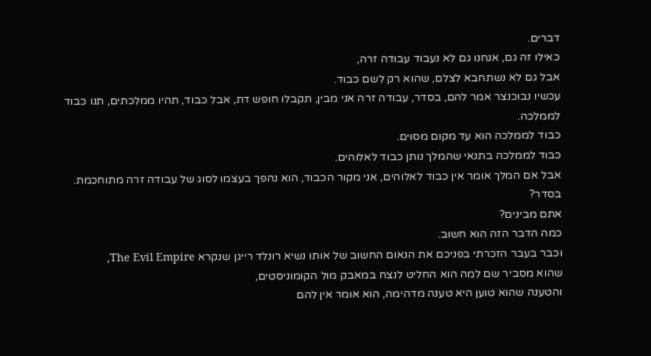דברים.
כאילו זה גם, אנחנו גם לא נעבוד עבודה זרה,
אבל גם לא נשתחבא לצלם, שהוא רק לשם כבוד.
עכשיו נבוכנצר אמר להם, בסדר, עבודה זרה אני מבין, תקבלו חופש דת, אבל כבוד, תהיו ממלכתים, תנו כבוד לממלכה.
כבוד לממלכה הוא עד מקום מסוים.
כבוד לממלכה בתנאי שהמלך נותן כבוד לאלוהים.
אבל אם המלך אומר אין כבוד לאלוהים, אני מקור הכבוד, הוא נהפך בעצמו לסוג של עבודה זרה מתוחכמת.
בסדר?
אתם מבינים?
כמה הדבר הזה הוא חשוב.
וכבר בעבר הזכרתי בפניכם את הנאום החשוב של אותו נשיא רונלד רייגן שנקרא The Evil Empire,
שהוא מסביר שם למה הוא החליט לנצח במאבק מול הקומוניסטים,
והטענה שהוא טוען היא טענה מדהימה, הוא אומר אין להם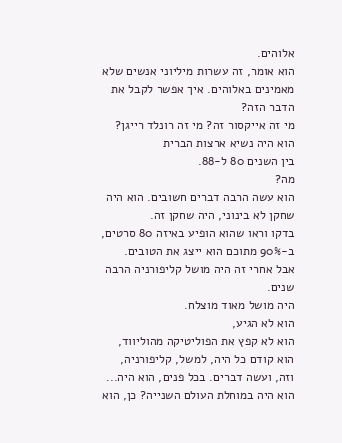אלוהים.
הוא אומר, זה עשרות מיליוני אנשים שלא מאמינים באלוהים. איך אפשר לקבל את הדבר הזה?
מי זה אייקסור זה? מי זה רונלד רייגן?
הוא היה נשיא ארצות הברית
בין השנים 80 ל-88.
מה?
הוא עשה הרבה דברים חשובים. הוא היה שחקן לא בינוני, היה שחקן זה.
בדקו וראו שהוא הופיע באיזה 80 סרטים, ב-90% מתוכם הוא ייצג את הטובים.
אבל אחרי זה היה מושל קליפורניה הרבה שנים.
היה מושל מאוד מוצלח.
הוא לא הגיע,
הוא לא קפץ את הפוליטיקה מהוליווד,
הוא קודם כל היה, למשל, קליפורניה,
וזה, ועשה דברים. בכל פנים, הוא היה...
הוא היה במוחלת העולם השנייה? כן, הוא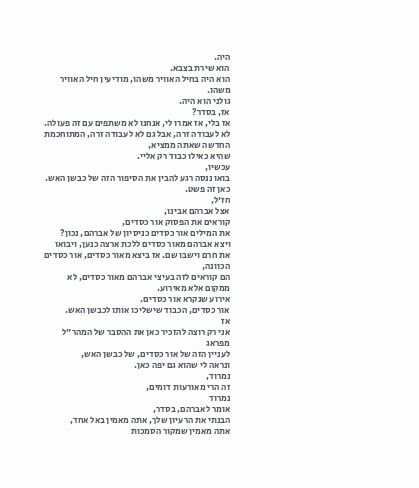היה.
הוא שירת בצבא.
הוא היה בחיל האוויר משהו, מודיעין חיל האוויר משהו.
גולני הוא היה.
אז, בסדר?
אז בלי, אז אמרו לי, אנחנו לא משתפים עם זה פעולה.
לא לעבודה זרה, אבל גם לא לעבודה זרה, המתוחכמת החדשה שאתה ממציא,
שהיא כאילו כבוד רק אליי.
עכשיו,
בואו ננסה רגע להבין את הסיפור הזה של כבשן האש.
כאן זה פשט.
חז'ל,
אצל אברהם אבינו,
קוראים את הפסוק אור כסדים,
את המילים אור כסדים כניסיון של אברהם, נכון?
ויצא אברהם מאור כסדים ללכת ארצה כנען, ויבואו את חרם וישבו שם. אז ביצא מאור כסדים, אור כסדים הכוונה,
הם קוראים לזה בעיצי אברהם מאור כסדים, לא ממקום אלא מאירוע.
אירוע שנקרא אור כסדים.
אור כסדים, הכבוד שישליכו אותו לכבשן האש.
אז
אני רק רוצה להזכיר כאן את ההסבר של המהר״ל מפראג
לעניין הזה של אור כסדים, של כבשן האש,
ונראה לי שהוא גם יפה כאן.
נמרוד,
זה הרי מאורעות דומים,
נמרוד
אומר לאברהם, בסדר,
הבנתי את הרעיון שלך, אתה מאמין באל אחד,
אתה מאמין שמקור הסמכות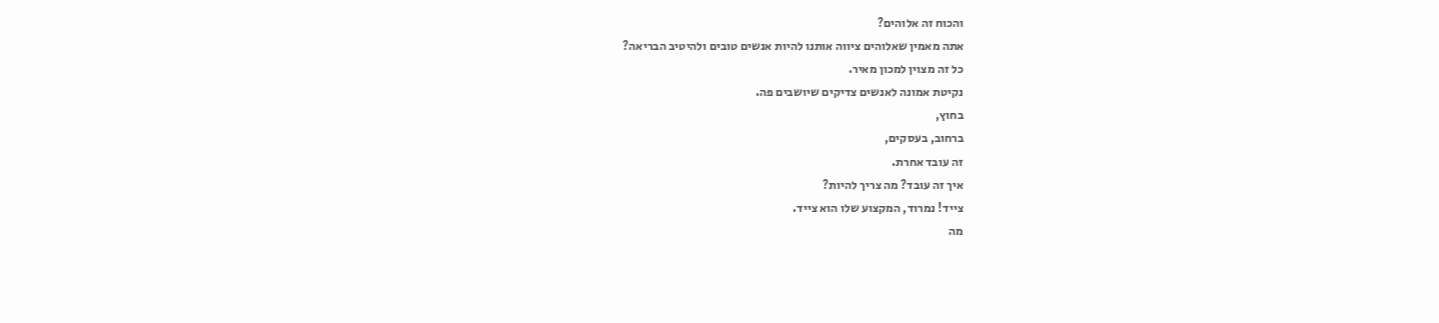והכוח זה אלוהים?
אתה מאמין שאלוהים ציווה אותנו להיות אנשים טובים ולהיטיב הבריאה?
כל זה מצוין למכון מאיר.
נקיטת אמונה לאנשים צדיקים שיושבים פה.
בחוץ,
ברחוב, בעסקים,
זה עובד אחרת.
איך זה עובד? מה צריך להיות?
צייד! נמרוד, המקצוע שלו הוא צייד.
מה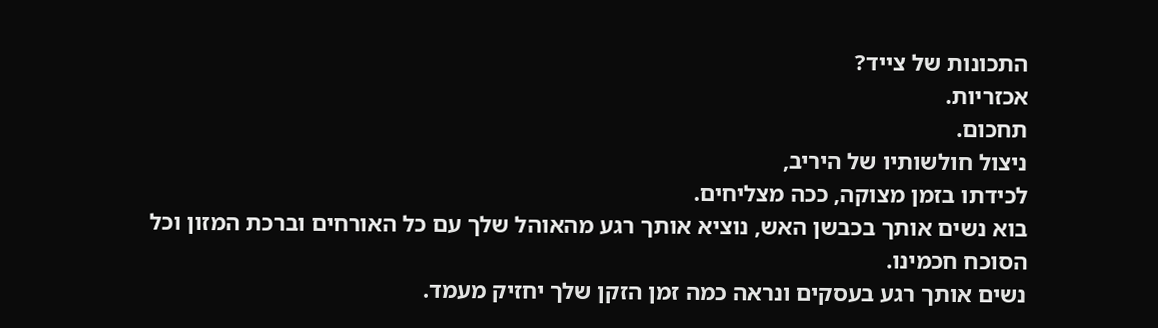התכונות של צייד?
אכזריות.
תחכום.
ניצול חולשותיו של היריב,
לכידתו בזמן מצוקה, ככה מצליחים.
בוא נשים אותך בכבשן האש, נוציא אותך רגע מהאוהל שלך עם כל האורחים וברכת המזון וכל הסוכח חכמינו.
נשים אותך רגע בעסקים ונראה כמה זמן הזקן שלך יחזיק מעמד.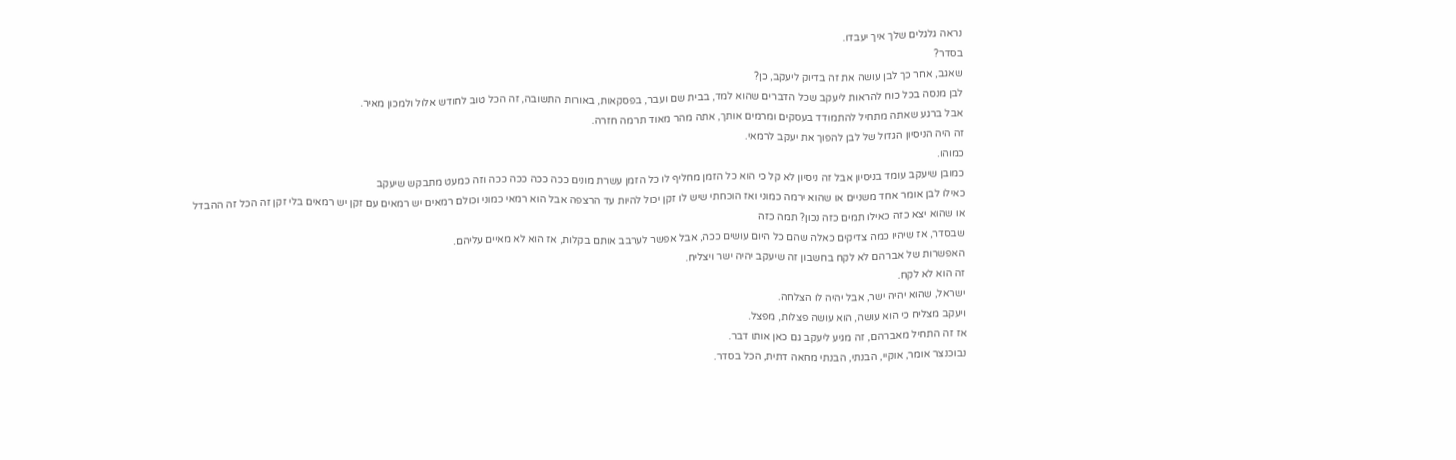נראה גלגלים שלך איך יעבדו.
בסדר?
שאגב, אחר כך לבן עושה את זה בדיוק ליעקב, כן?
לבן מנסה בכל כוח להראות ליעקב שכל הדברים שהוא למד, בבית שם ועבר, בפסקאות, באורות התשובה, זה הכל טוב לחודש אלול ולמכון מאיר.
אבל ברגע שאתה מתחיל להתמודד בעסקים ומרמים אותך, אתה מהר מאוד תרמה חזרה.
זה היה הניסיון הגדול של לבן להפוך את יעקב לרמאי.
כמוהו.
כמובן שיעקב עומד בניסיון אבל זה ניסיון לא קל כי הוא כל הזמן מחליף לו כל הזמן עשרת מונים ככה ככה ככה ככה וזה כמעט מתבקש שיעקב
כאילו לבן אומר אחד משניים או שהוא ירמה כמוני ואז הוכחתי שיש לו זקן יכול להיות עד הרצפה אבל הוא רמאי כמוני וכולם רמאים יש רמאים עם זקן יש רמאים בלי זקן זה הכל זה ההבדל
או שהוא יצא כזה כאילו תמים כזה נכון? תמה כזה
שבסדר, אז שיהיו כמה צדיקים כאלה שהם כל היום עושים ככה, אבל אפשר לערבב אותם בקלות, אז הוא לא מאיים עליהם.
האפשרות של אברהם לא לקח בחשבון זה שיעקב יהיה ישר ויצליח.
זה הוא לא לקח.
ישראל, שהוא יהיה ישר, אבל יהיה לו הצלחה.
ויעקב מצליח כי הוא עושה, הוא עושה פצלות, מפצל.
אז זה התחיל מאברהם, זה מגיע ליעקב גם כאן אותו דבר.
נבוכנצר אומר, אוקיי, הבנתי, הבנתי מחאה דתית, הכל בסדר.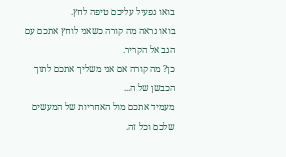בואו נפעיל עליכם טיפה לחץ.
בואו נראה מה קורה כשאני לוחץ אתכם עם הגב אל הקריר.
כן? מה קורה אם אני משליך אתכם לתוך הכבשן של ה...
מעמיד אתכם מול האחריות של המעשים שלכם וכל זה.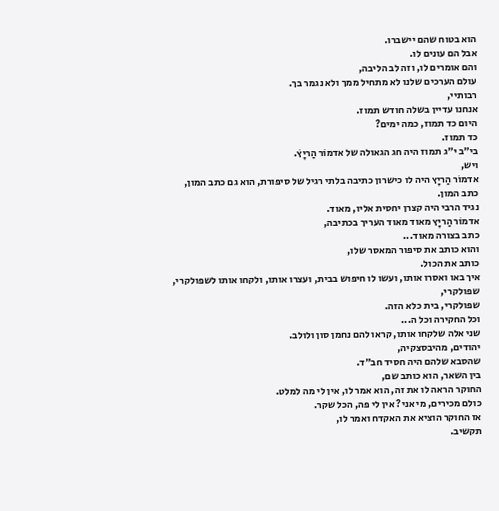הוא בטוח שהם יישברו.
אבל הם עונים לו.
והם אומרים לו, וזה לב הליבה,
עולם הערכים שלנו לא מתחיל ממך ולא נגמר בך.
רבותיי,
אנחנו עדיין בשלה חודש תמוז.
היום כד תמוז, כמה ימים?
כד תמוז.
בי״ב י״ג תמוז היה חג הגאולה של אדמוֹר הַריָץׁ.
ויש,
אדמוֹר הַריָץ היה לו כישרון כתיבה בלתי רגיל של סיפורת, הוא גם כתב המון,
כתב המון.
נגיד הרבי היה קצרן יחסית אליו, מאוד.
אדמוֹר הַריָץ מאוד מאוד העריך בכתיבה,
כתב בצורה מאוד...
והוא כותב את סיפור המאסר שלו,
כותב את הכול.
איך באו ואסרו אותו, ועשו לו חיפוש בבית, ועצרו אותו, ולקחו אותו לשפולקרי,
שפולקרי,
שפולקרי, בית כלא הזה.
וכל החקירה וכל ה...
שני אלה שלקחו אותו, קראו להם נחמן סון ולולב.
יהודים, מהיבסצקיה,
שהסבא שלהם היה חסיד חב״ד.
בין השאר, הוא כותב שם,
החוקר הראה לו את זה, הוא אמר לו, אין לי מה למלט.
כולם מכירים, מי אני? אין לי פה, הכל שקר.
אז החוקר הוציא את האקדח ואמר לו,
תקשיב.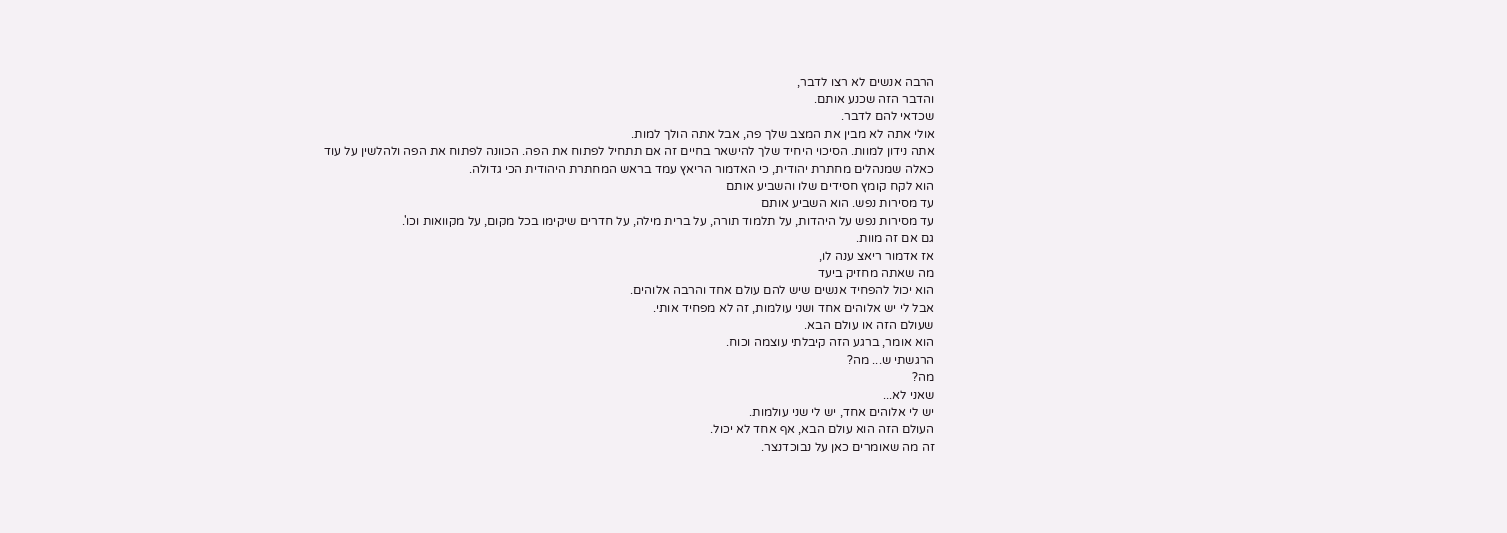הרבה אנשים לא רצו לדבר,
והדבר הזה שכנע אותם.
שכדאי להם לדבר.
אולי אתה לא מבין את המצב שלך פה, אבל אתה הולך למות.
אתה נידון למוות. הסיכוי היחיד שלך להישאר בחיים זה אם תתחיל לפתוח את הפה. הכוונה לפתוח את הפה ולהלשין על עוד
כאלה שמנהלים מחתרת יהודית, כי האדמור הריאץ עמד בראש המחתרת היהודית הכי גדולה.
הוא לקח קומץ חסידים שלו והשביע אותם
עד מסירות נפש. הוא השביע אותם
עד מסירות נפש על היהדות, על תלמוד תורה, על ברית מילה, על חדרים שיקימו בכל מקום, על מקוואות וכו'.
גם אם זה מוות.
אז אדמור ריאצ ענה לו,
מה שאתה מחזיק ביעד
הוא יכול להפחיד אנשים שיש להם עולם אחד והרבה אלוהים.
אבל לי יש אלוהים אחד ושני עולמות, זה לא מפחיד אותי.
שעולם הזה או עולם הבא.
הוא אומר, ברגע הזה קיבלתי עוצמה וכוח.
הרגשתי ש... מה?
מה?
שאני לא...
יש לי אלוהים אחד, יש לי שני עולמות.
העולם הזה הוא עולם הבא, אף אחד לא יכול.
זה מה שאומרים כאן על נבוכדנצר.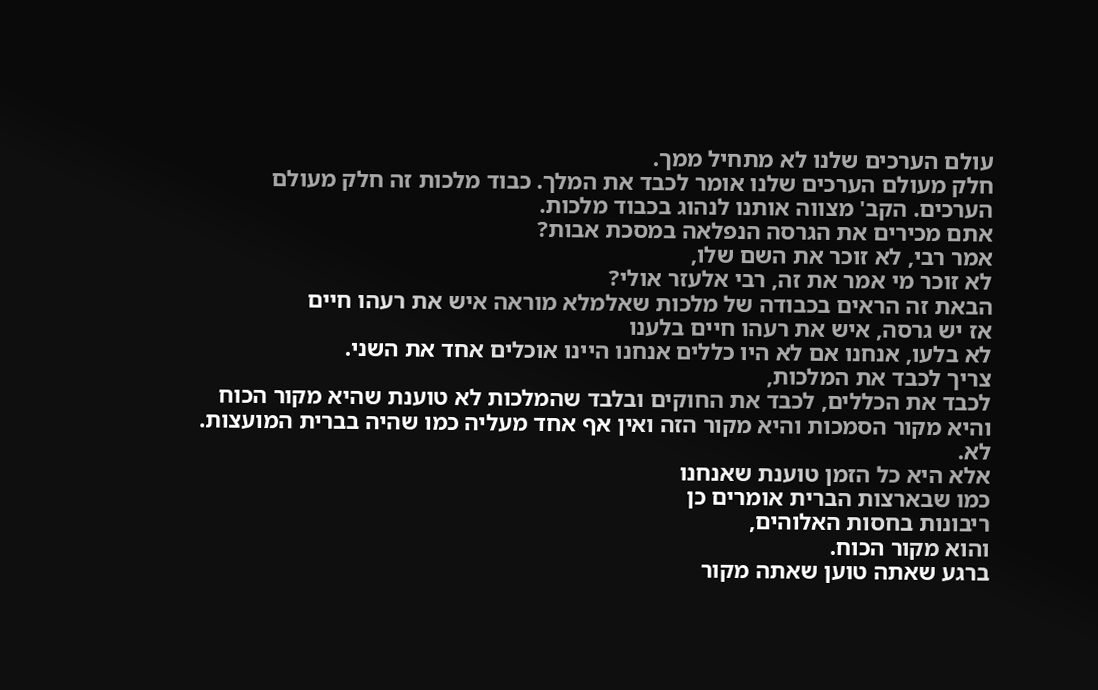עולם הערכים שלנו לא מתחיל ממך.
חלק מעולם הערכים שלנו אומר לכבד את המלך. כבוד מלכות זה חלק מעולם הערכים. הקב' מצווה אותנו לנהוג בכבוד מלכות.
אתם מכירים את הגרסה הנפלאה במסכת אבות?
אמר רבי, לא זוכר את השם שלו,
לא זוכר מי אמר את זה, רבי אלעזר אולי?
הבאת זה הראים בכבודה של מלכות שאלמלא מוראה איש את רעהו חיים
אז יש גרסה, איש את רעהו חיים בלענו
לא בלעו, אנחנו אם לא היו כללים אנחנו היינו אוכלים אחד את השני.
צריך לכבד את המלכות,
לכבד את הכללים, לכבד את החוקים ובלבד שהמלכות לא טוענת שהיא מקור הכוח והיא מקור הסמכות והיא מקור הזה ואין אף אחד מעליה כמו שהיה בברית המועצות.
לא.
אלא היא כל הזמן טוענת שאנחנו
כמו שבארצות הברית אומרים כן
ריבונות בחסות האלוהים,
והוא מקור הכוח.
ברגע שאתה טוען שאתה מקור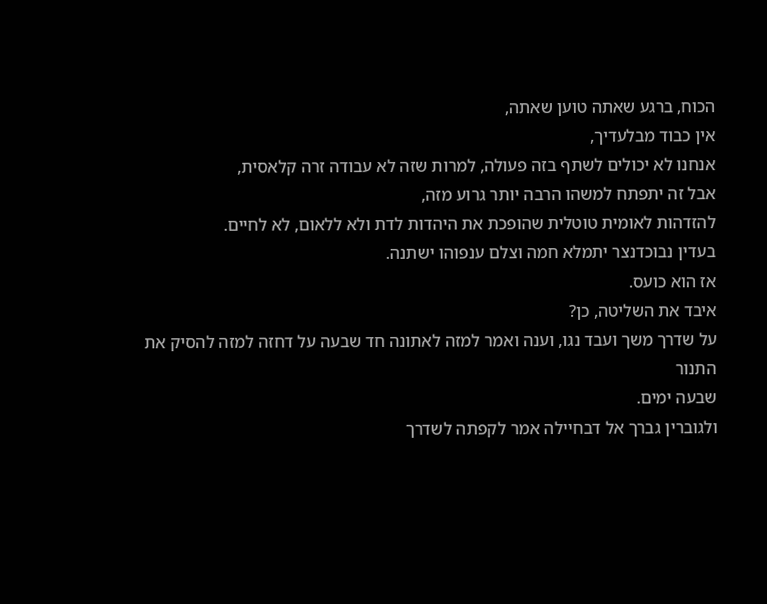הכוח, ברגע שאתה טוען שאתה,
אין כבוד מבלעדיך,
אנחנו לא יכולים לשתף בזה פעולה, למרות שזה לא עבודה זרה קלאסית,
אבל זה יתפתח למשהו הרבה יותר גרוע מזה,
להזדהות לאומית טוטלית שהופכת את היהדות לדת ולא ללאום, לא לחיים.
בעדין נבוכדנצר יתמלא חמה וצלם ענפוהו ישתנה.
אז הוא כועס.
איבד את השליטה, כן?
על שדרך משך ועבד נגו, וענה ואמר למזה לאתונה חד שבעה על דחזה למזה להסיק את התנור
שבעה ימים.
ולגוברין גברך אל דבחיילה אמר לקפתה לשדרך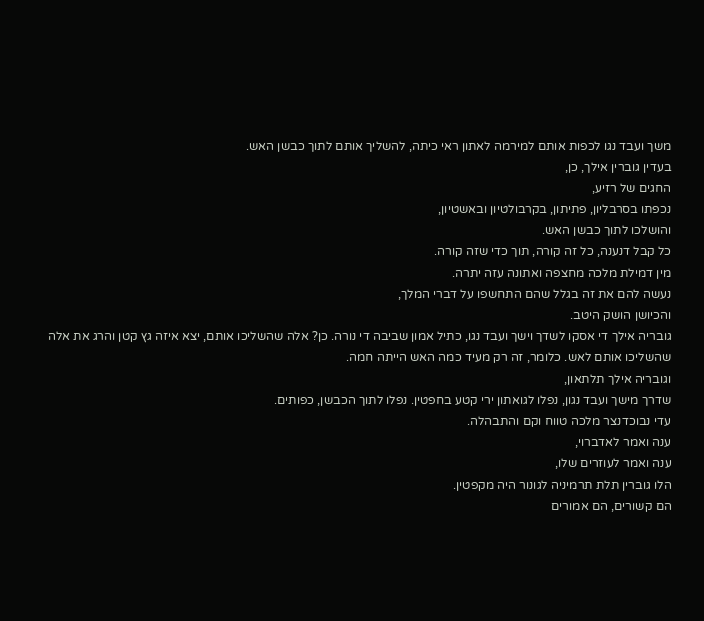משך ועבד נגו לכפות אותם למירמה לאתון ראי כיתה, להשליך אותם לתוך כבשן האש.
בעדין גוברין אילך, כן,
החגים של רזיע,
נכפתו בסרבליון, פתיתון, בקרבולטיון ובאשטיון,
והושלכו לתוך כבשן האש.
כל קבל דנענה, כל זה קורה, תוך כדי שזה קורה.
מין דמילת מלכה מחצפה ואתונה עזה יתרה.
נעשה להם את זה בגלל שהם התחשפו על דברי המלך,
והכיושן הושק היטב.
גובריה אילך די אסקו לשדך וישך ועבד נגו, כתיל אמון שביבה די נורה. כן? אלה שהשליכו אותם, יצא איזה גץ קטן והרג את אלה שהשליכו אותם לאש. כלומר, זה רק מעיד כמה האש הייתה חמה.
וגובריה אילך תלתאון,
שדרך מישך ועבד נגון, נפלו לגואתון ירי קטע בחפטין. נפלו לתוך הכבשן, כפותים.
עדי נבוכדנצר מלכה טווח וקם והתבהלה.
ענה ואמר לאדברוי,
ענה ואמר לעוזרים שלו,
הלו גוברין תלת תרמיניה לגונור היה מקפטין.
הם קשורים, הם אמורים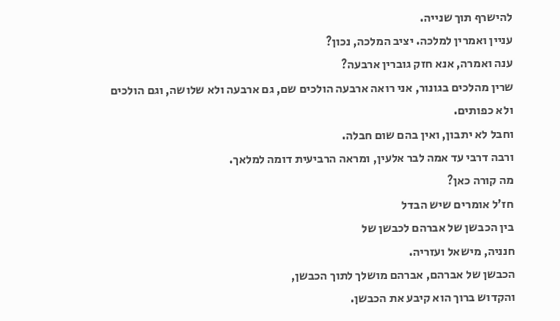להישרף תוך שנייה.
עניין ואמרין למלכה. יציב המלכה, נכון?
ענה ואמרה, אנא חזק גוברין ארבעה?
שרין מהלכים בגונור, אני רואה ארבעה הולכים שם, גם ארבעה ולא שלושה, וגם הולכים ולא כפותים.
וחבל לא יתבון, ואין בהם שום חבלה.
ורבה דרבי עד אמה לבר אלעין, ומראה הרביעית דומה למלאך.
מה קורה כאן?
חז'ל אומרים שיש הבדל
בין הכבשן של אברהם לכבשן של
חנניה, מישאל ועזריה.
הכבשן של אברהם, אברהם מושלך לתוך הכבשן,
והקדוש ברוך הוא קיבע את הכבשן.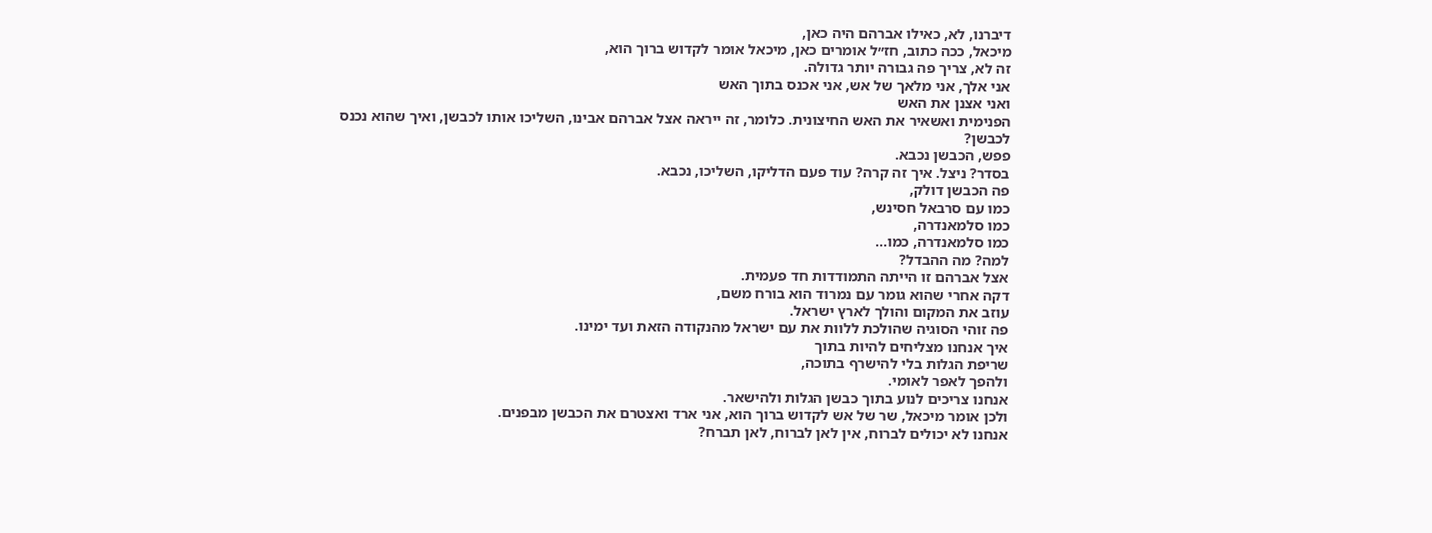דיברנו, לא, כאילו אברהם היה כאן,
מיכאל, ככה כתוב, חז״ל אומרים כאן, מיכאל אומר לקדוש ברוך הוא,
זה לא, צריך פה גבורה יותר גדולה.
אני אלך, אני מלאך של אש, אני אכנס בתוך האש
ואני אצנן את האש
הפנימית ואשאיר את האש החיצונית. כלומר, זה ייראה אצל אברהם אבינו, השליכו אותו לכבשן, ואיך שהוא נכנס לכבשן?
פפש, הכבשן נכבא.
בסדר? ניצל. איך זה קרה? עוד פעם הדליקו, השליכו, נכבא.
פה הכבשן דולק,
כמו עם סרבאל חסינש,
כמו סלמאנדרה,
כמו סלמאנדרה, כמו...
למה? מה ההבדל?
אצל אברהם זו הייתה התמודדות חד פעמית.
דקה אחרי שהוא גומר עם נמרוד הוא בורח משם,
עוזב את המקום והולך לארץ ישראל.
פה זוהי הסוגיה שהולכת ללוות את עם ישראל מהנקודה הזאת ועד ימינו.
איך אנחנו מצליחים להיות בתוך
שריפת הגלות בלי להישרף בתוכה,
ולהפך לאפר לאומי.
אנחנו צריכים לנוע בתוך כבשן הגלות ולהישאר.
ולכן אומר מיכאל, שר של אש לקדוש ברוך הוא, אני ארד ואצטרם את הכבשן מבפנים.
אנחנו לא יכולים לברוח, אין לאן לברוח, לאן תברח?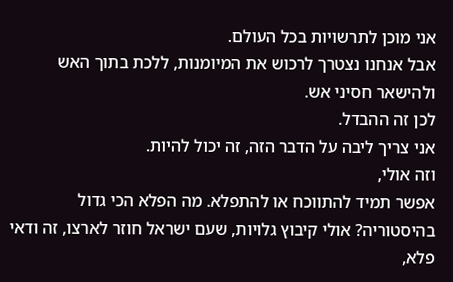אני מוכן לתרשויות בכל העולם.
אבל אנחנו נצטרך לרכוש את המיומנות, ללכת בתוך האש
ולהישאר חסיני אש.
לכן זה ההבדל.
אני צריך ליבה על הדבר הזה, זה יכול להיות.
וזה אולי,
אפשר תמיד להתווכח או להתפלא. מה הפלא הכי גדול
בהיסטוריה? אולי קיבוץ גלויות, שעם ישראל חוזר לארצו, זה ודאי פלא,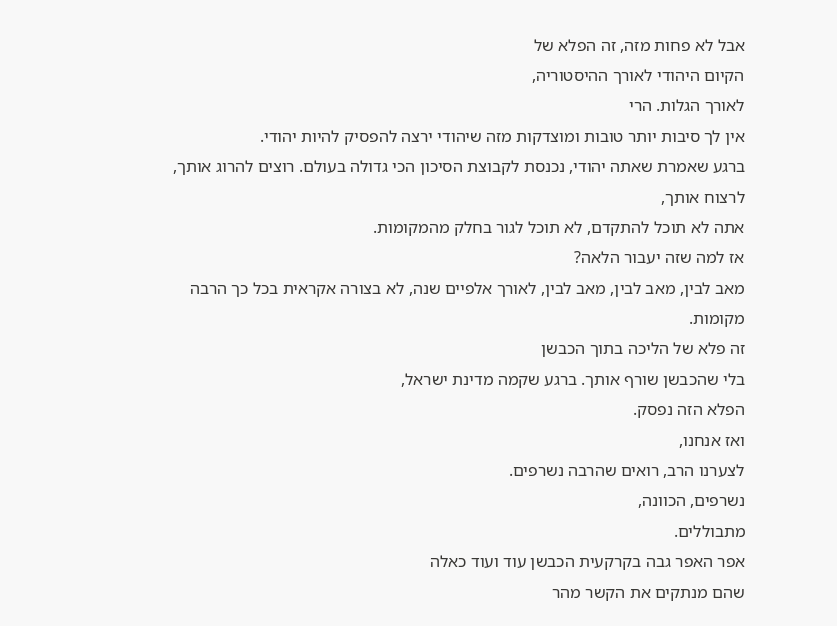אבל לא פחות מזה, זה הפלא של
הקיום היהודי לאורך ההיסטוריה,
לאורך הגלות. הרי
אין לך סיבות יותר טובות ומוצדקות מזה שיהודי ירצה להפסיק להיות יהודי.
ברגע שאמרת שאתה יהודי, נכנסת לקבוצת הסיכון הכי גדולה בעולם. רוצים להרוג אותך, לרצוח אותך,
אתה לא תוכל להתקדם, לא תוכל לגור בחלק מהמקומות.
אז למה שזה יעבור הלאה?
מאב לבין, מאב לבין, מאב לבין, לאורך אלפיים שנה, לא בצורה אקראית בכל כך הרבה מקומות.
זה פלא של הליכה בתוך הכבשן
בלי שהכבשן שורף אותך. ברגע שקמה מדינת ישראל,
הפלא הזה נפסק.
ואז אנחנו,
לצערנו הרב, רואים שהרבה נשרפים.
נשרפים, הכוונה,
מתבוללים.
אפר האפר גבה בקרקעית הכבשן עוד ועוד כאלה
שהם מנתקים את הקשר מהר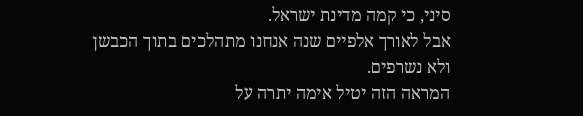סיני, כי קמה מדינת ישראל.
אבל לאורך אלפיים שנה אנחנו מתהלכים בתוך הכבשן
ולא נשרפים.
המראה הזה יטיל אימה יתרה על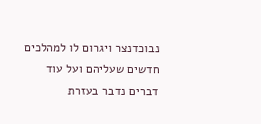נבוכדנצר ויגרום לו למהלכים חדשים שעליהם ועל עוד דברים נדבר בעזרת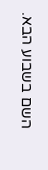השם בשבוע הבא.